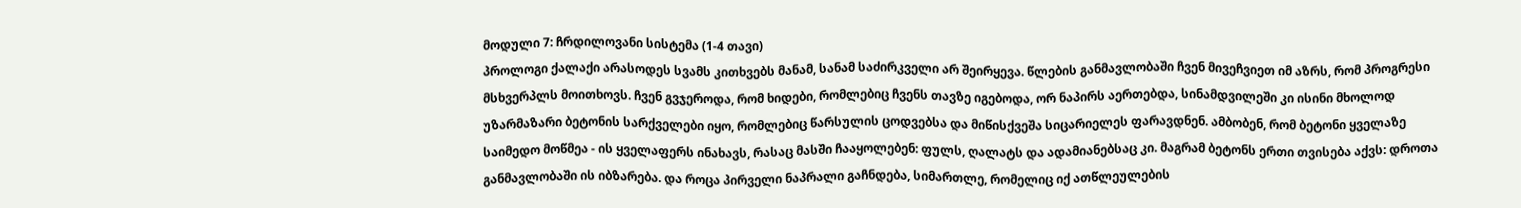მოდული 7: ჩრდილოვანი სისტემა (1-4 თავი)
პროლოგი ქალაქი არასოდეს სვამს კითხვებს მანამ, სანამ საძირკველი არ შეირყევა. წლების განმავლობაში ჩვენ მივეჩვიეთ იმ აზრს, რომ პროგრესი მსხვერპლს მოითხოვს. ჩვენ გვჯეროდა, რომ ხიდები, რომლებიც ჩვენს თავზე იგებოდა, ორ ნაპირს აერთებდა, სინამდვილეში კი ისინი მხოლოდ უზარმაზარი ბეტონის სარქველები იყო, რომლებიც წარსულის ცოდვებსა და მიწისქვეშა სიცარიელეს ფარავდნენ. ამბობენ, რომ ბეტონი ყველაზე საიმედო მოწმეა - ის ყველაფერს ინახავს, რასაც მასში ჩააყოლებენ: ფულს, ღალატს და ადამიანებსაც კი. მაგრამ ბეტონს ერთი თვისება აქვს: დროთა განმავლობაში ის იბზარება. და როცა პირველი ნაპრალი გაჩნდება, სიმართლე, რომელიც იქ ათწლეულების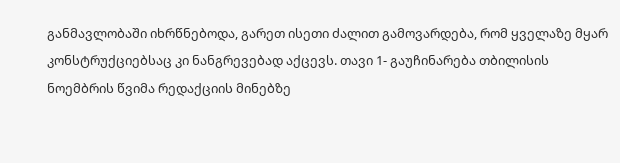განმავლობაში იხრწნებოდა, გარეთ ისეთი ძალით გამოვარდება, რომ ყველაზე მყარ კონსტრუქციებსაც კი ნანგრევებად აქცევს. თავი 1- გაუჩინარება თბილისის ნოემბრის წვიმა რედაქციის მინებზე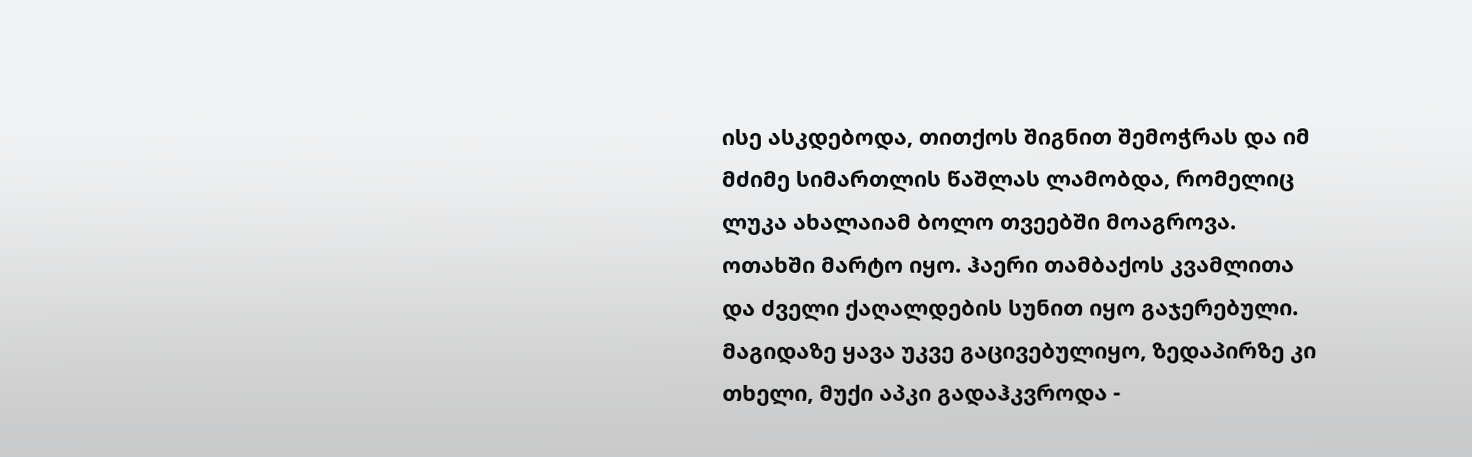ისე ასკდებოდა, თითქოს შიგნით შემოჭრას და იმ მძიმე სიმართლის წაშლას ლამობდა, რომელიც ლუკა ახალაიამ ბოლო თვეებში მოაგროვა. ოთახში მარტო იყო. ჰაერი თამბაქოს კვამლითა და ძველი ქაღალდების სუნით იყო გაჯერებული. მაგიდაზე ყავა უკვე გაცივებულიყო, ზედაპირზე კი თხელი, მუქი აპკი გადაჰკვროდა -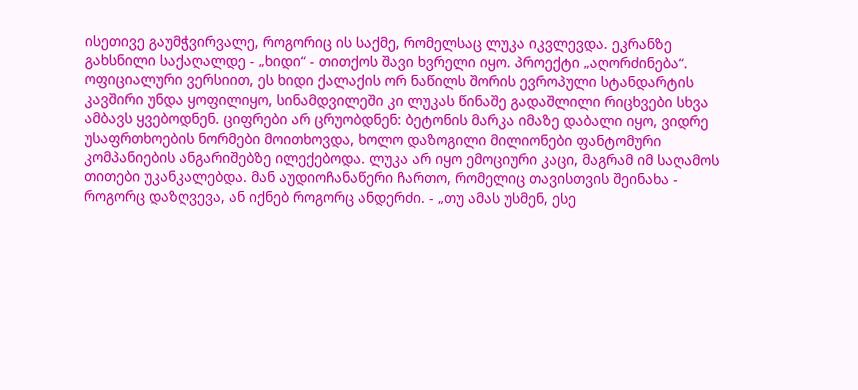ისეთივე გაუმჭვირვალე, როგორიც ის საქმე, რომელსაც ლუკა იკვლევდა. ეკრანზე გახსნილი საქაღალდე - „ხიდი“ - თითქოს შავი ხვრელი იყო. პროექტი „აღორძინება“. ოფიციალური ვერსიით, ეს ხიდი ქალაქის ორ ნაწილს შორის ევროპული სტანდარტის კავშირი უნდა ყოფილიყო, სინამდვილეში კი ლუკას წინაშე გადაშლილი რიცხვები სხვა ამბავს ყვებოდნენ. ციფრები არ ცრუობდნენ: ბეტონის მარკა იმაზე დაბალი იყო, ვიდრე უსაფრთხოების ნორმები მოითხოვდა, ხოლო დაზოგილი მილიონები ფანტომური კომპანიების ანგარიშებზე ილექებოდა. ლუკა არ იყო ემოციური კაცი, მაგრამ იმ საღამოს თითები უკანკალებდა. მან აუდიოჩანაწერი ჩართო, რომელიც თავისთვის შეინახა - როგორც დაზღვევა, ან იქნებ როგორც ანდერძი. - „თუ ამას უსმენ, ესე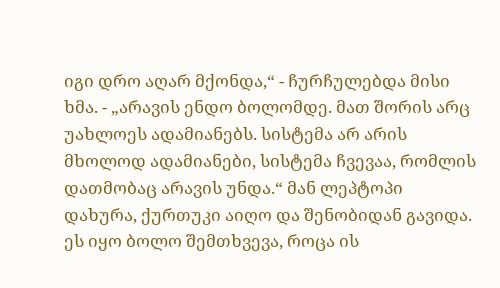იგი დრო აღარ მქონდა,“ - ჩურჩულებდა მისი ხმა. - „არავის ენდო ბოლომდე. მათ შორის არც უახლოეს ადამიანებს. სისტემა არ არის მხოლოდ ადამიანები, სისტემა ჩვევაა, რომლის დათმობაც არავის უნდა.“ მან ლეპტოპი დახურა, ქურთუკი აიღო და შენობიდან გავიდა. ეს იყო ბოლო შემთხვევა, როცა ის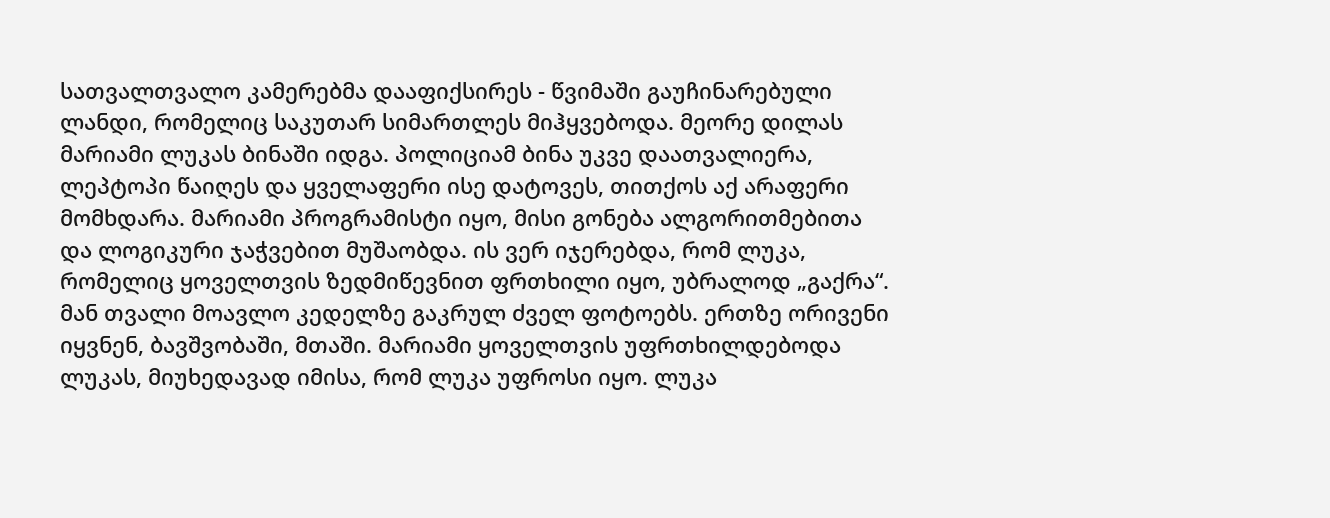სათვალთვალო კამერებმა დააფიქსირეს - წვიმაში გაუჩინარებული ლანდი, რომელიც საკუთარ სიმართლეს მიჰყვებოდა. მეორე დილას მარიამი ლუკას ბინაში იდგა. პოლიციამ ბინა უკვე დაათვალიერა, ლეპტოპი წაიღეს და ყველაფერი ისე დატოვეს, თითქოს აქ არაფერი მომხდარა. მარიამი პროგრამისტი იყო, მისი გონება ალგორითმებითა და ლოგიკური ჯაჭვებით მუშაობდა. ის ვერ იჯერებდა, რომ ლუკა, რომელიც ყოველთვის ზედმიწევნით ფრთხილი იყო, უბრალოდ „გაქრა“. მან თვალი მოავლო კედელზე გაკრულ ძველ ფოტოებს. ერთზე ორივენი იყვნენ, ბავშვობაში, მთაში. მარიამი ყოველთვის უფრთხილდებოდა ლუკას, მიუხედავად იმისა, რომ ლუკა უფროსი იყო. ლუკა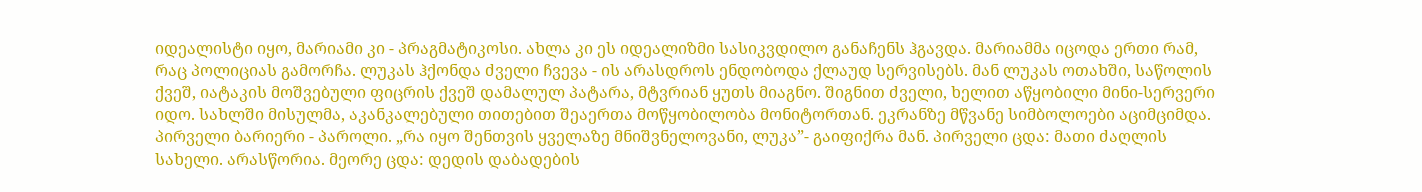იდეალისტი იყო, მარიამი კი - პრაგმატიკოსი. ახლა კი ეს იდეალიზმი სასიკვდილო განაჩენს ჰგავდა. მარიამმა იცოდა ერთი რამ, რაც პოლიციას გამორჩა. ლუკას ჰქონდა ძველი ჩვევა - ის არასდროს ენდობოდა ქლაუდ სერვისებს. მან ლუკას ოთახში, საწოლის ქვეშ, იატაკის მოშვებული ფიცრის ქვეშ დამალულ პატარა, მტვრიან ყუთს მიაგნო. შიგნით ძველი, ხელით აწყობილი მინი-სერვერი იდო. სახლში მისულმა, აკანკალებული თითებით შეაერთა მოწყობილობა მონიტორთან. ეკრანზე მწვანე სიმბოლოები აციმციმდა. პირველი ბარიერი - პაროლი. „რა იყო შენთვის ყველაზე მნიშვნელოვანი, ლუკა”- გაიფიქრა მან. პირველი ცდა: მათი ძაღლის სახელი. არასწორია. მეორე ცდა: დედის დაბადების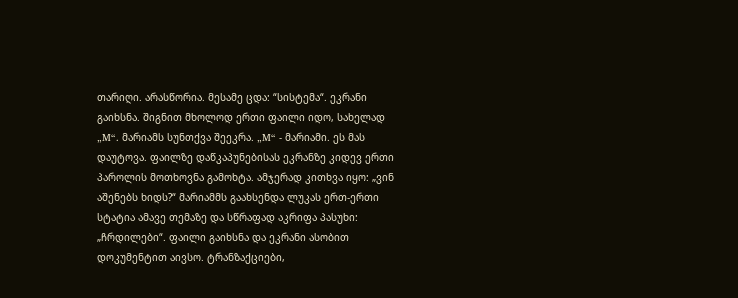თარიღი. არასწორია. მესამე ცდა: “სისტემა“. ეკრანი გაიხსნა. შიგნით მხოლოდ ერთი ფაილი იდო, სახელად „M“. მარიამს სუნთქვა შეეკრა. „M“ - მარიამი. ეს მას დაუტოვა. ფაილზე დაწკაპუნებისას ეკრანზე კიდევ ერთი პაროლის მოთხოვნა გამოხტა. ამჯერად კითხვა იყო: „ვინ აშენებს ხიდს?“ მარიამმს გაახსენდა ლუკას ერთ-ერთი სტატია ამავე თემაზე და სწრაფად აკრიფა პასუხი: „ჩრდილები“. ფაილი გაიხსნა და ეკრანი ასობით დოკუმენტით აივსო. ტრანზაქციები,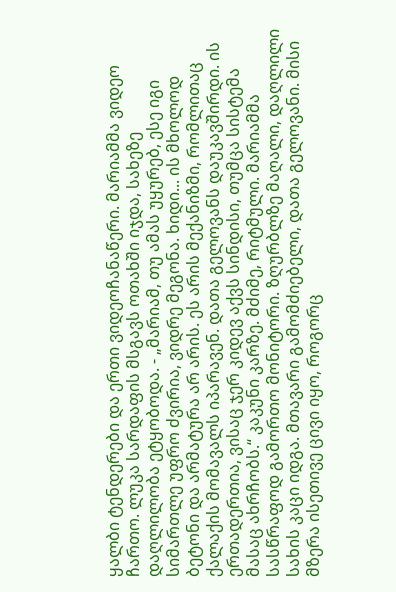ყალბი ტენდერები და ერთი ვიდეოჩანაწერი. მარიამმა ვიდეო ჩართო. ლუკა სარდაფის მსგავს ოთახში იჯდა, სახეზე დაღლილობა ეტყობოდა. - „მარიამ, თუ ამას უყურებ, ესე იგი სიმართლე უფრო ძვირია, ვიდრე მეგონა. ხიდი... ის მხოლოდ ბეტონი და არმატურა არ არის. ეს არის მექანიზმი, რომლითაც ქალაქის მომავალს იპარავენ. დათა გელოვანს დაუკავშირდი. ის ერთადერთია, ვისაც ჯერ კიდევ აქვს სინდისი, თუმცა სისტემა მასაც ახრჩობს.“ კაკუნი კარზე. მძიმე, რიტმული. მარიამმა სასწრაფოდ გამორთო მონიტორი. ზღურბლზე მაღალი, დაღლილი სახის კაცი იდგა. მთავარი გამომძიებელი, დათა გელოვანი. მისი მზერა ისეთივე ცივი იყო, როგორც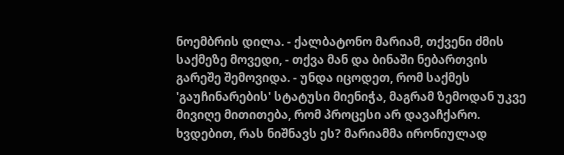ნოემბრის დილა. - ქალბატონო მარიამ, თქვენი ძმის საქმეზე მოვედი, - თქვა მან და ბინაში ნებართვის გარეშე შემოვიდა. - უნდა იცოდეთ, რომ საქმეს 'გაუჩინარების' სტატუსი მიენიჭა, მაგრამ ზემოდან უკვე მივიღე მითითება, რომ პროცესი არ დავაჩქარო. ხვდებით, რას ნიშნავს ეს? მარიამმა ირონიულად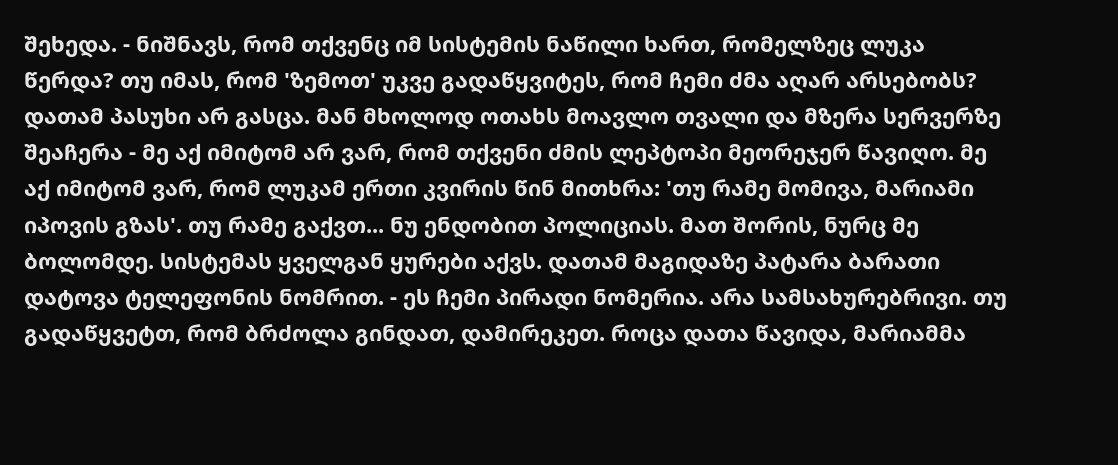შეხედა. - ნიშნავს, რომ თქვენც იმ სისტემის ნაწილი ხართ, რომელზეც ლუკა წერდა? თუ იმას, რომ 'ზემოთ' უკვე გადაწყვიტეს, რომ ჩემი ძმა აღარ არსებობს? დათამ პასუხი არ გასცა. მან მხოლოდ ოთახს მოავლო თვალი და მზერა სერვერზე შეაჩერა - მე აქ იმიტომ არ ვარ, რომ თქვენი ძმის ლეპტოპი მეორეჯერ წავიღო. მე აქ იმიტომ ვარ, რომ ლუკამ ერთი კვირის წინ მითხრა: 'თუ რამე მომივა, მარიამი იპოვის გზას'. თუ რამე გაქვთ... ნუ ენდობით პოლიციას. მათ შორის, ნურც მე ბოლომდე. სისტემას ყველგან ყურები აქვს. დათამ მაგიდაზე პატარა ბარათი დატოვა ტელეფონის ნომრით. - ეს ჩემი პირადი ნომერია. არა სამსახურებრივი. თუ გადაწყვეტთ, რომ ბრძოლა გინდათ, დამირეკეთ. როცა დათა წავიდა, მარიამმა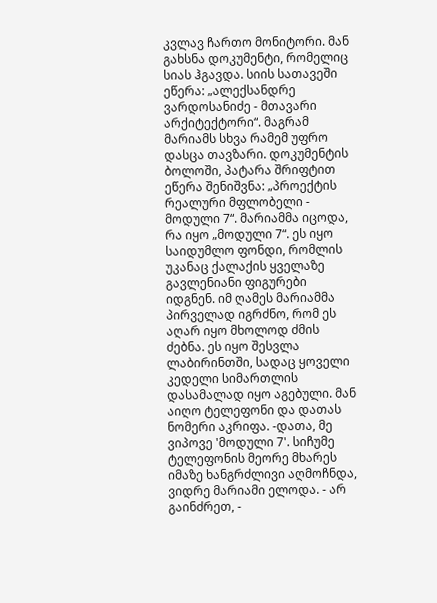კვლავ ჩართო მონიტორი. მან გახსნა დოკუმენტი, რომელიც სიას ჰგავდა. სიის სათავეში ეწერა: „ალექსანდრე ვარდოსანიძე - მთავარი არქიტექტორი“. მაგრამ მარიამს სხვა რამემ უფრო დასცა თავზარი. დოკუმენტის ბოლოში, პატარა შრიფტით ეწერა შენიშვნა: „პროექტის რეალური მფლობელი - მოდული 7“. მარიამმა იცოდა, რა იყო „მოდული 7“. ეს იყო საიდუმლო ფონდი, რომლის უკანაც ქალაქის ყველაზე გავლენიანი ფიგურები იდგნენ. იმ ღამეს მარიამმა პირველად იგრძნო, რომ ეს აღარ იყო მხოლოდ ძმის ძებნა. ეს იყო შესვლა ლაბირინთში, სადაც ყოველი კედელი სიმართლის დასამალად იყო აგებული. მან აიღო ტელეფონი და დათას ნომერი აკრიფა. -დათა, მე ვიპოვე 'მოდული 7'. სიჩუმე ტელეფონის მეორე მხარეს იმაზე ხანგრძლივი აღმოჩნდა, ვიდრე მარიამი ელოდა. - არ გაინძრეთ, -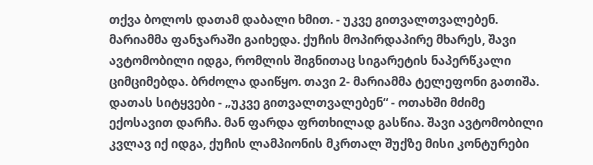თქვა ბოლოს დათამ დაბალი ხმით. - უკვე გითვალთვალებენ. მარიამმა ფანჯარაში გაიხედა. ქუჩის მოპირდაპირე მხარეს, შავი ავტომობილი იდგა, რომლის შიგნითაც სიგარეტის ნაპერწკალი ციმციმებდა. ბრძოლა დაიწყო. თავი 2- მარიამმა ტელეფონი გათიშა. დათას სიტყვები - „უკვე გითვალთვალებენ“ - ოთახში მძიმე ექოსავით დარჩა. მან ფარდა ფრთხილად გასწია. შავი ავტომობილი კვლავ იქ იდგა, ქუჩის ლამპიონის მკრთალ შუქზე მისი კონტურები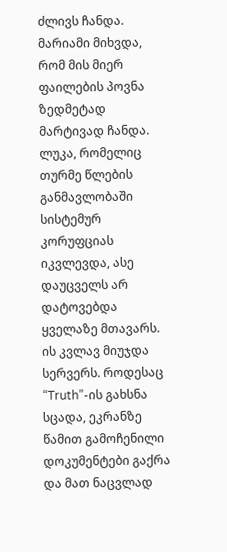ძლივს ჩანდა. მარიამი მიხვდა, რომ მის მიერ ფაილების პოვნა ზედმეტად მარტივად ჩანდა. ლუკა, რომელიც თურმე წლების განმავლობაში სისტემურ კორუფციას იკვლევდა, ასე დაუცველს არ დატოვებდა ყველაზე მთავარს. ის კვლავ მიუჯდა სერვერს. როდესაც “Truth”-ის გახსნა სცადა, ეკრანზე წამით გამოჩენილი დოკუმენტები გაქრა და მათ ნაცვლად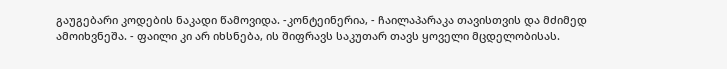გაუგებარი კოდების ნაკადი წამოვიდა. -კონტეინერია, - ჩაილაპარაკა თავისთვის და მძიმედ ამოიხვნეშა. - ფაილი კი არ იხსნება, ის შიფრავს საკუთარ თავს ყოველი მცდელობისას.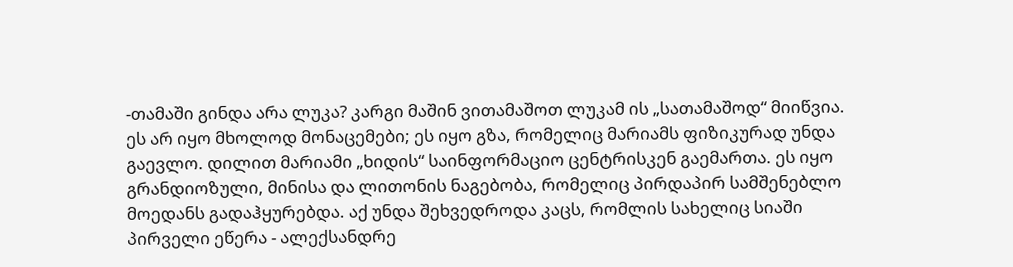-თამაში გინდა არა ლუკა? კარგი მაშინ ვითამაშოთ ლუკამ ის „სათამაშოდ“ მიიწვია. ეს არ იყო მხოლოდ მონაცემები; ეს იყო გზა, რომელიც მარიამს ფიზიკურად უნდა გაევლო. დილით მარიამი „ხიდის“ საინფორმაციო ცენტრისკენ გაემართა. ეს იყო გრანდიოზული, მინისა და ლითონის ნაგებობა, რომელიც პირდაპირ სამშენებლო მოედანს გადაჰყურებდა. აქ უნდა შეხვედროდა კაცს, რომლის სახელიც სიაში პირველი ეწერა - ალექსანდრე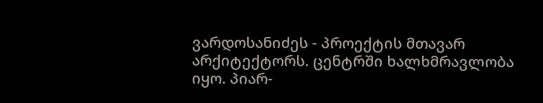ვარდოსანიძეს - პროექტის მთავარ არქიტექტორს. ცენტრში ხალხმრავლობა იყო. პიარ-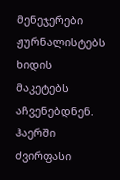მენეჯერები ჟურნალისტებს ხიდის მაკეტებს აჩვენებდნენ. ჰაერში ძვირფასი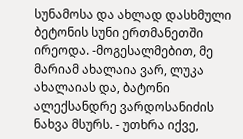სუნამოსა და ახლად დასხმული ბეტონის სუნი ერთმანეთში ირეოდა. -მოგესალმებით, მე მარიამ ახალაია ვარ, ლუკა ახალაიას და, ბატონი ალექსანდრე ვარდოსანიძის ნახვა მსურს. - უთხრა იქვე,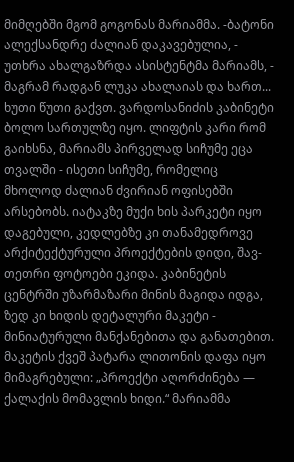მიმღებში მგომ გოგონას მარიამმა. -ბატონი ალექსანდრე ძალიან დაკავებულია, - უთხრა ახალგაზრდა ასისტენტმა მარიამს, - მაგრამ რადგან ლუკა ახალაიას და ხართ... ხუთი წუთი გაქვთ. ვარდოსანიძის კაბინეტი ბოლო სართულზე იყო. ლიფტის კარი რომ გაიხსნა, მარიამს პირველად სიჩუმე ეცა თვალში - ისეთი სიჩუმე, რომელიც მხოლოდ ძალიან ძვირიან ოფისებში არსებობს. იატაკზე მუქი ხის პარკეტი იყო დაგებული, კედლებზე კი თანამედროვე არქიტექტურული პროექტების დიდი, შავ-თეთრი ფოტოები ეკიდა. კაბინეტის ცენტრში უზარმაზარი მინის მაგიდა იდგა, ზედ კი ხიდის დეტალური მაკეტი - მინიატურული მანქანებითა და განათებით. მაკეტის ქვეშ პატარა ლითონის დაფა იყო მიმაგრებული: „პროექტი აღორძინება — ქალაქის მომავლის ხიდი.“ მარიამმა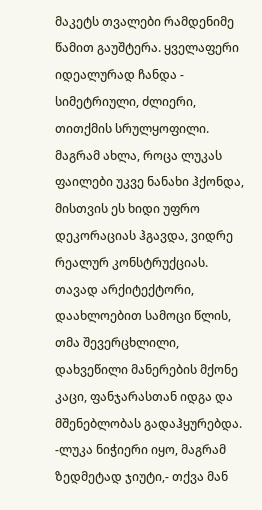მაკეტს თვალები რამდენიმე წამით გაუშტერა. ყველაფერი იდეალურად ჩანდა - სიმეტრიული, ძლიერი, თითქმის სრულყოფილი. მაგრამ ახლა, როცა ლუკას ფაილები უკვე ნანახი ჰქონდა, მისთვის ეს ხიდი უფრო დეკორაციას ჰგავდა, ვიდრე რეალურ კონსტრუქციას. თავად არქიტექტორი, დაახლოებით სამოცი წლის, თმა შევერცხლილი, დახვეწილი მანერების მქონე კაცი, ფანჯარასთან იდგა და მშენებლობას გადაჰყურებდა. -ლუკა ნიჭიერი იყო, მაგრამ ზედმეტად ჯიუტი,- თქვა მან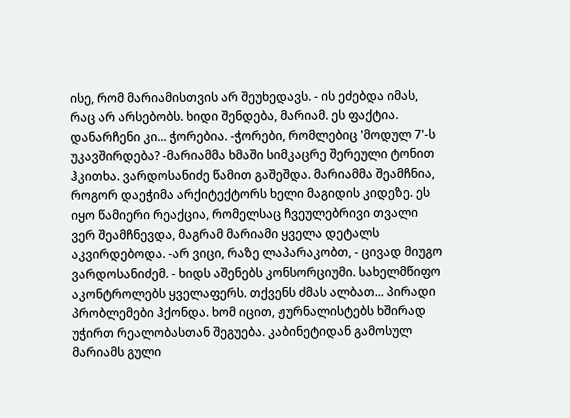ისე, რომ მარიამისთვის არ შეუხედავს. - ის ეძებდა იმას, რაც არ არსებობს. ხიდი შენდება, მარიამ. ეს ფაქტია. დანარჩენი კი... ჭორებია. -ჭორები, რომლებიც 'მოდულ 7'-ს უკავშირდება? -მარიამმა ხმაში სიმკაცრე შერეული ტონით ჰკითხა. ვარდოსანიძე წამით გაშეშდა. მარიამმა შეამჩნია, როგორ დაეჭიმა არქიტექტორს ხელი მაგიდის კიდეზე. ეს იყო წამიერი რეაქცია, რომელსაც ჩვეულებრივი თვალი ვერ შეამჩნევდა, მაგრამ მარიამი ყველა დეტალს აკვირდებოდა. -არ ვიცი, რაზე ლაპარაკობთ, - ცივად მიუგო ვარდოსანიძემ. - ხიდს აშენებს კონსორციუმი. სახელმწიფო აკონტროლებს ყველაფერს. თქვენს ძმას ალბათ... პირადი პრობლემები ჰქონდა. ხომ იცით, ჟურნალისტებს ხშირად უჭირთ რეალობასთან შეგუება. კაბინეტიდან გამოსულ მარიამს გული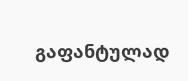გაფანტულად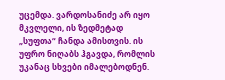უცემდა. ვარდოსანიძე არ იყო მკვლელი, ის ზედმეტად „სუფთა“ ჩანდა ამისთვის. ის უფრო ნიღაბს ჰგავდა, რომლის უკანაც სხვები იმალებოდნენ.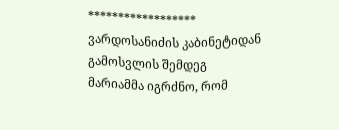****************** ვარდოსანიძის კაბინეტიდან გამოსვლის შემდეგ მარიამმა იგრძნო, რომ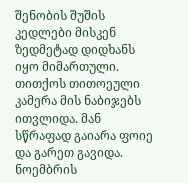შენობის შუშის კედლები მისკენ ზედმეტად დიდხანს იყო მიმართული. თითქოს თითოეული კამერა მის ნაბიჯებს ითვლიდა. მან სწრაფად გაიარა ფოიე და გარეთ გავიდა. ნოემბრის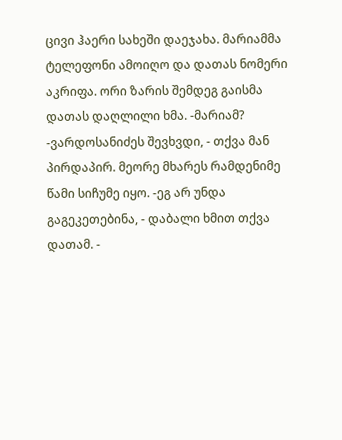ცივი ჰაერი სახეში დაეჯახა. მარიამმა ტელეფონი ამოიღო და დათას ნომერი აკრიფა. ორი ზარის შემდეგ გაისმა დათას დაღლილი ხმა. -მარიამ? -ვარდოსანიძეს შევხვდი, - თქვა მან პირდაპირ. მეორე მხარეს რამდენიმე წამი სიჩუმე იყო. -ეგ არ უნდა გაგეკეთებინა, - დაბალი ხმით თქვა დათამ. -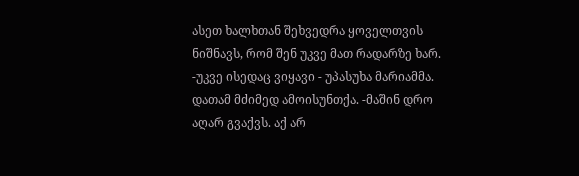ასეთ ხალხთან შეხვედრა ყოველთვის ნიშნავს, რომ შენ უკვე მათ რადარზე ხარ. -უკვე ისედაც ვიყავი - უპასუხა მარიამმა. დათამ მძიმედ ამოისუნთქა. -მაშინ დრო აღარ გვაქვს. აქ არ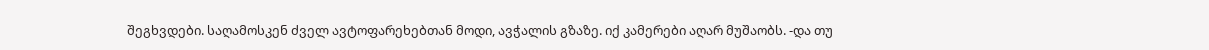შეგხვდები. საღამოსკენ ძველ ავტოფარეხებთან მოდი, ავჭალის გზაზე. იქ კამერები აღარ მუშაობს. -და თუ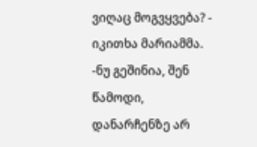ვიღაც მოგვყვება? - იკითხა მარიამმა. -ნუ გეშინია, შენ წამოდი, დანარჩენზე არ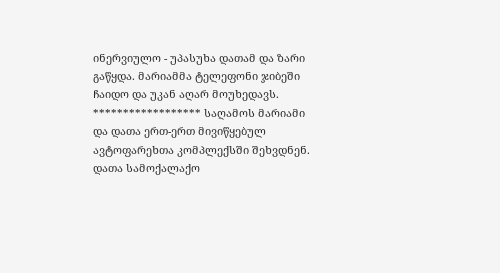ინერვიულო - უპასუხა დათამ და ზარი გაწყდა. მარიამმა ტელეფონი ჯიბეში ჩაიდო და უკან აღარ მოუხედავს. ****************** საღამოს მარიამი და დათა ერთ-ერთ მივიწყებულ ავტოფარეხთა კომპლექსში შეხვდნენ. დათა სამოქალაქო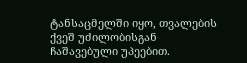ტანსაცმელში იყო, თვალების ქვეშ უძილობისგან ჩაშავებული უპეებით.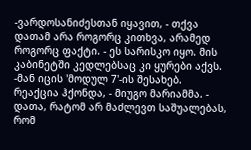-ვარდოსანიძესთან იყავით, - თქვა დათამ არა როგორც კითხვა, არამედ როგორც ფაქტი. - ეს სარისკო იყო. მის კაბინეტში კედლებსაც კი ყურები აქვს. -მან იცის 'მოდულ 7'-ის შესახებ. რეაქცია ჰქონდა, - მიუგო მარიამმა. - დათა, რატომ არ მაძლევთ საშუალებას, რომ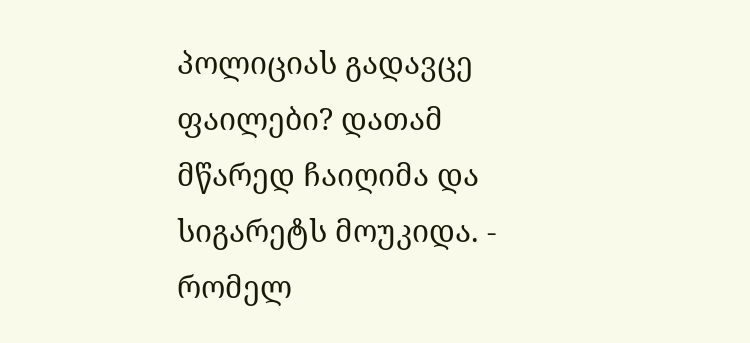პოლიციას გადავცე ფაილები? დათამ მწარედ ჩაიღიმა და სიგარეტს მოუკიდა. - რომელ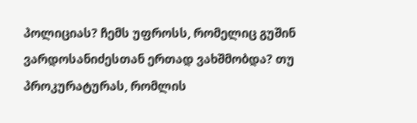პოლიციას? ჩემს უფროსს, რომელიც გუშინ ვარდოსანიძესთან ერთად ვახშმობდა? თუ პროკურატურას, რომლის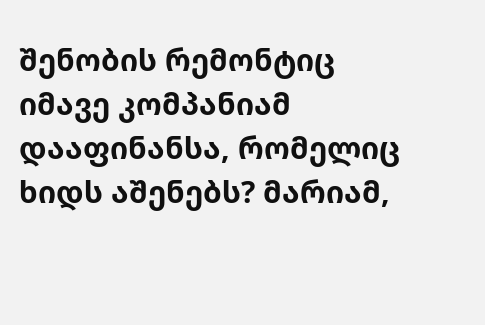შენობის რემონტიც იმავე კომპანიამ დააფინანსა, რომელიც ხიდს აშენებს? მარიამ,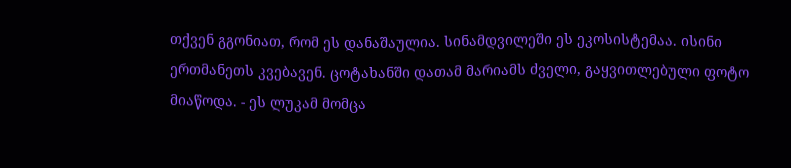თქვენ გგონიათ, რომ ეს დანაშაულია. სინამდვილეში ეს ეკოსისტემაა. ისინი ერთმანეთს კვებავენ. ცოტახანში დათამ მარიამს ძველი, გაყვითლებული ფოტო მიაწოდა. - ეს ლუკამ მომცა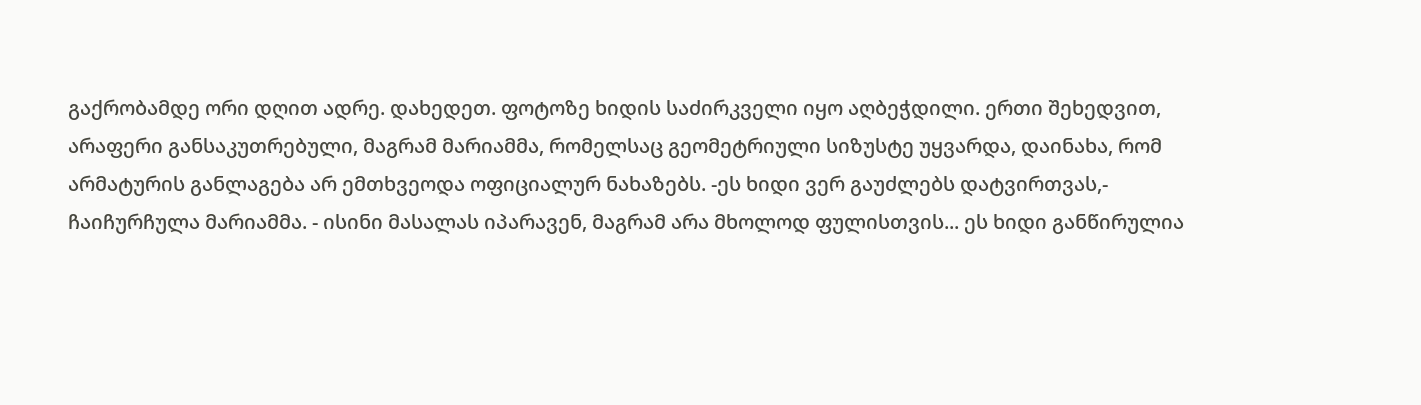გაქრობამდე ორი დღით ადრე. დახედეთ. ფოტოზე ხიდის საძირკველი იყო აღბეჭდილი. ერთი შეხედვით, არაფერი განსაკუთრებული, მაგრამ მარიამმა, რომელსაც გეომეტრიული სიზუსტე უყვარდა, დაინახა, რომ არმატურის განლაგება არ ემთხვეოდა ოფიციალურ ნახაზებს. -ეს ხიდი ვერ გაუძლებს დატვირთვას,- ჩაიჩურჩულა მარიამმა. - ისინი მასალას იპარავენ, მაგრამ არა მხოლოდ ფულისთვის... ეს ხიდი განწირულია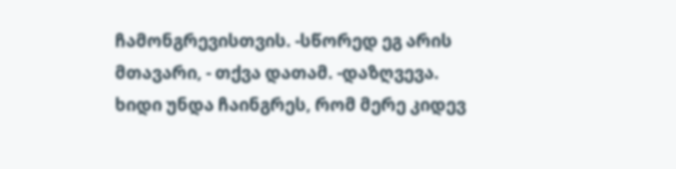ჩამონგრევისთვის. -სწორედ ეგ არის მთავარი, - თქვა დათამ. -დაზღვევა. ხიდი უნდა ჩაინგრეს, რომ მერე კიდევ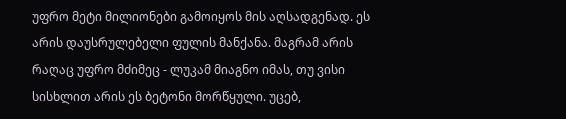უფრო მეტი მილიონები გამოიყოს მის აღსადგენად. ეს არის დაუსრულებელი ფულის მანქანა. მაგრამ არის რაღაც უფრო მძიმეც - ლუკამ მიაგნო იმას, თუ ვისი სისხლით არის ეს ბეტონი მორწყული. უცებ,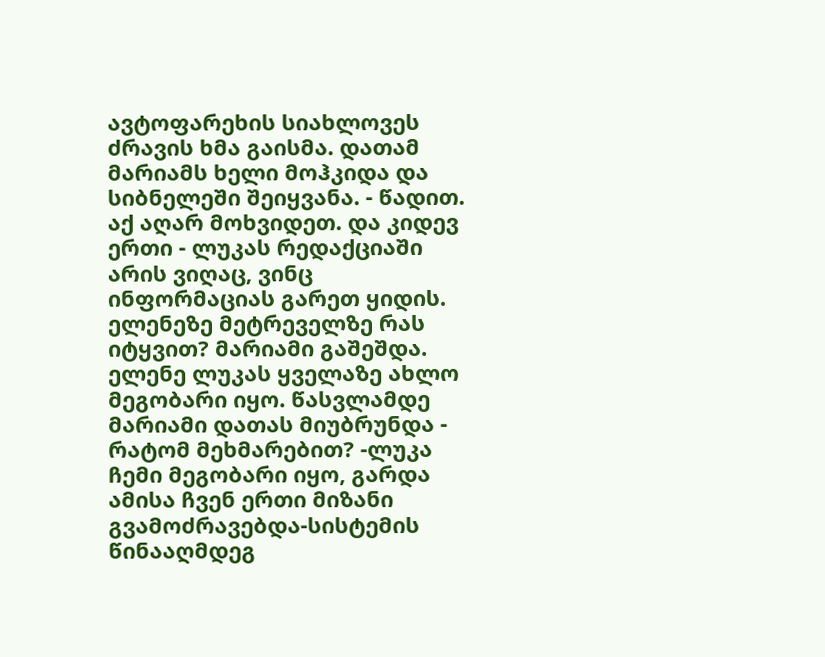ავტოფარეხის სიახლოვეს ძრავის ხმა გაისმა. დათამ მარიამს ხელი მოჰკიდა და სიბნელეში შეიყვანა. - წადით. აქ აღარ მოხვიდეთ. და კიდევ ერთი - ლუკას რედაქციაში არის ვიღაც, ვინც ინფორმაციას გარეთ ყიდის. ელენეზე მეტრეველზე რას იტყვით? მარიამი გაშეშდა. ელენე ლუკას ყველაზე ახლო მეგობარი იყო. წასვლამდე მარიამი დათას მიუბრუნდა - რატომ მეხმარებით? -ლუკა ჩემი მეგობარი იყო, გარდა ამისა ჩვენ ერთი მიზანი გვამოძრავებდა-სისტემის წინააღმდეგ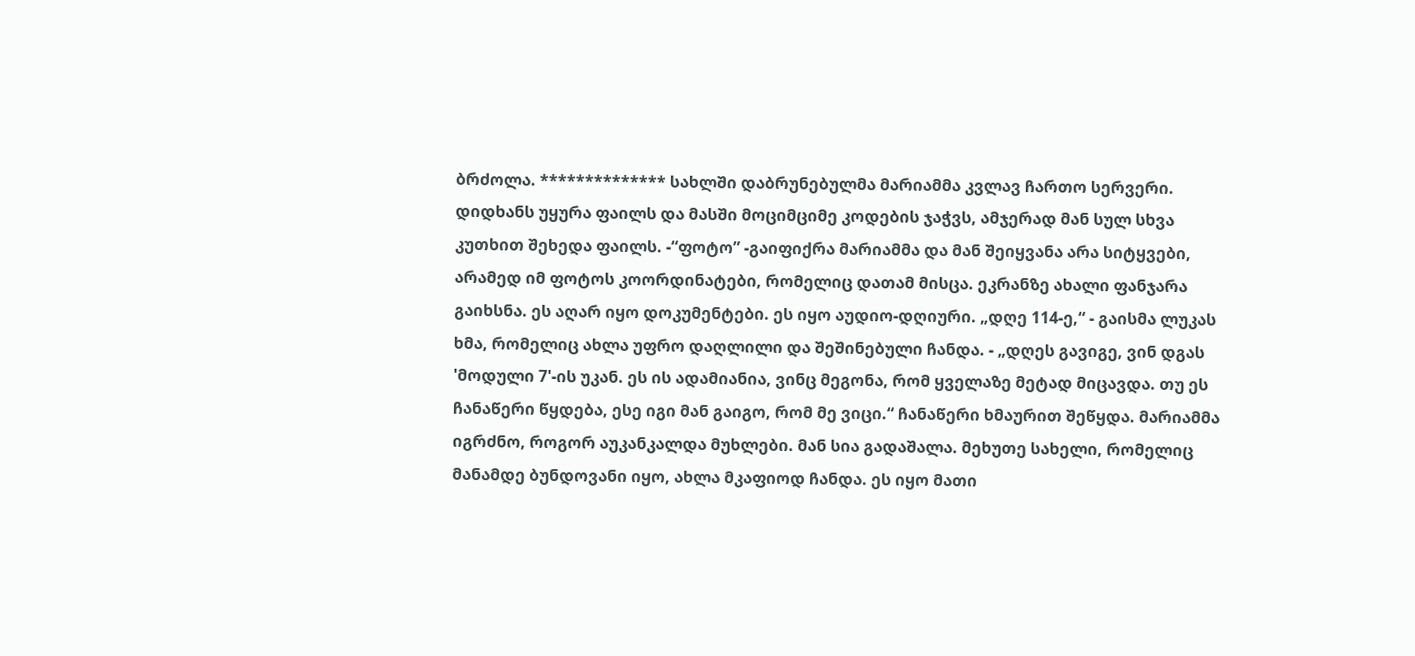ბრძოლა. ************** სახლში დაბრუნებულმა მარიამმა კვლავ ჩართო სერვერი. დიდხანს უყურა ფაილს და მასში მოციმციმე კოდების ჯაჭვს, ამჯერად მან სულ სხვა კუთხით შეხედა ფაილს. -“ფოტო” -გაიფიქრა მარიამმა და მან შეიყვანა არა სიტყვები, არამედ იმ ფოტოს კოორდინატები, რომელიც დათამ მისცა. ეკრანზე ახალი ფანჯარა გაიხსნა. ეს აღარ იყო დოკუმენტები. ეს იყო აუდიო-დღიური. „დღე 114-ე,“ - გაისმა ლუკას ხმა, რომელიც ახლა უფრო დაღლილი და შეშინებული ჩანდა. - „დღეს გავიგე, ვინ დგას 'მოდული 7'-ის უკან. ეს ის ადამიანია, ვინც მეგონა, რომ ყველაზე მეტად მიცავდა. თუ ეს ჩანაწერი წყდება, ესე იგი მან გაიგო, რომ მე ვიცი.“ ჩანაწერი ხმაურით შეწყდა. მარიამმა იგრძნო, როგორ აუკანკალდა მუხლები. მან სია გადაშალა. მეხუთე სახელი, რომელიც მანამდე ბუნდოვანი იყო, ახლა მკაფიოდ ჩანდა. ეს იყო მათი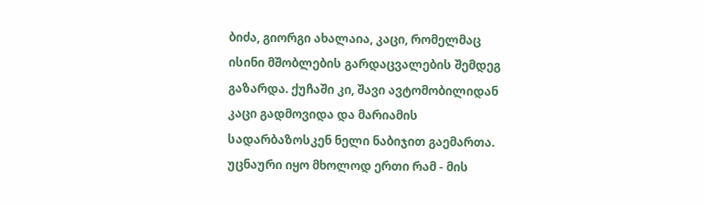ბიძა, გიორგი ახალაია, კაცი, რომელმაც ისინი მშობლების გარდაცვალების შემდეგ გაზარდა. ქუჩაში კი, შავი ავტომობილიდან კაცი გადმოვიდა და მარიამის სადარბაზოსკენ ნელი ნაბიჯით გაემართა. უცნაური იყო მხოლოდ ერთი რამ - მის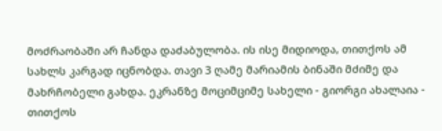მოძრაობაში არ ჩანდა დაძაბულობა. ის ისე მიდიოდა, თითქოს ამ სახლს კარგად იცნობდა. თავი 3 ღამე მარიამის ბინაში მძიმე და მახრჩობელი გახდა. ეკრანზე მოციმციმე სახელი - გიორგი ახალაია - თითქოს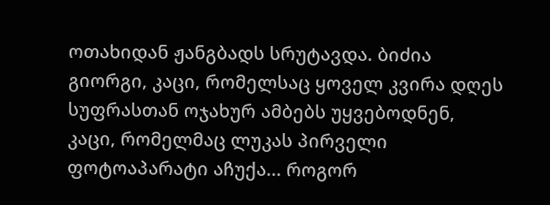ოთახიდან ჟანგბადს სრუტავდა. ბიძია გიორგი, კაცი, რომელსაც ყოველ კვირა დღეს სუფრასთან ოჯახურ ამბებს უყვებოდნენ, კაცი, რომელმაც ლუკას პირველი ფოტოაპარატი აჩუქა... როგორ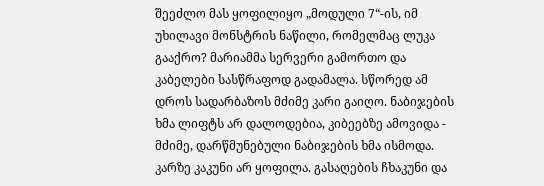შეეძლო მას ყოფილიყო „მოდული 7“-ის, იმ უხილავი მონსტრის ნაწილი, რომელმაც ლუკა გააქრო? მარიამმა სერვერი გამორთო და კაბელები სასწრაფოდ გადამალა. სწორედ ამ დროს სადარბაზოს მძიმე კარი გაიღო. ნაბიჯების ხმა ლიფტს არ დალოდებია, კიბეებზე ამოვიდა - მძიმე, დარწმუნებული ნაბიჯების ხმა ისმოდა. კარზე კაკუნი არ ყოფილა. გასაღების ჩხაკუნი და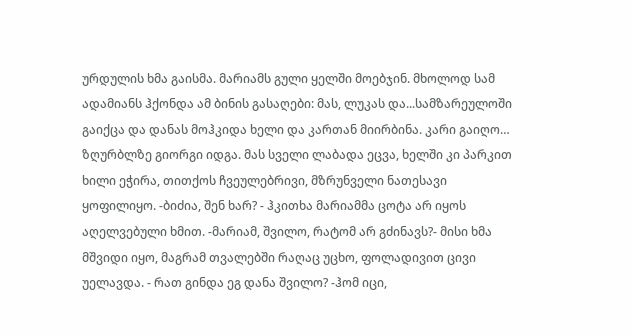ურდულის ხმა გაისმა. მარიამს გული ყელში მოებჯინ. მხოლოდ სამ ადამიანს ჰქონდა ამ ბინის გასაღები: მას, ლუკას და...სამზარეულოში გაიქცა და დანას მოჰკიდა ხელი და კართან მიირბინა. კარი გაიღო… ზღურბლზე გიორგი იდგა. მას სველი ლაბადა ეცვა, ხელში კი პარკით ხილი ეჭირა, თითქოს ჩვეულებრივი, მზრუნველი ნათესავი ყოფილიყო. -ბიძია, შენ ხარ? - ჰკითხა მარიამმა ცოტა არ იყოს აღელვებული ხმით. -მარიამ, შვილო, რატომ არ გძინავს?- მისი ხმა მშვიდი იყო, მაგრამ თვალებში რაღაც უცხო, ფოლადივით ცივი უელავდა. - რათ გინდა ეგ დანა შვილო? -ჰომ იცი,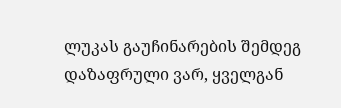ლუკას გაუჩინარების შემდეგ დაზაფრული ვარ, ყველგან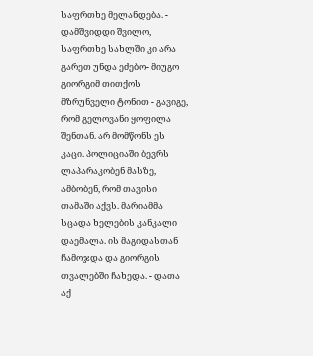საფრთხე მელანდება. - დამშვიდდი შვილო, საფრთხე სახლში კი არა გარეთ უნდა ეძებო- მიუგო გიორგიმ თითქოს მზრუნველი ტონით - გავიგე, რომ გელოვანი ყოფილა შენთან. არ მომწონს ეს კაცი. პოლიციაში ბევრს ლაპარაკობენ მასზე, ამბობენ, რომ თავისი თამაში აქვს. მარიამმა სცადა ხელების კანკალი დაემალა. ის მაგიდასთან ჩამოჯდა და გიორგის თვალებში ჩახედა. - დათა აქ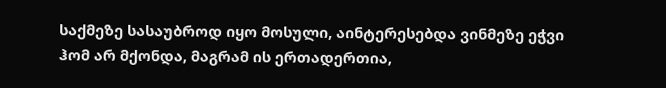საქმეზე სასაუბროდ იყო მოსული, აინტერესებდა ვინმეზე ეჭვი ჰომ არ მქონდა, მაგრამ ის ერთადერთია,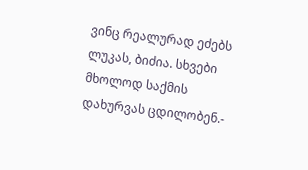ვინც რეალურად ეძებს ლუკას, ბიძია. სხვები მხოლოდ საქმის დახურვას ცდილობენ.-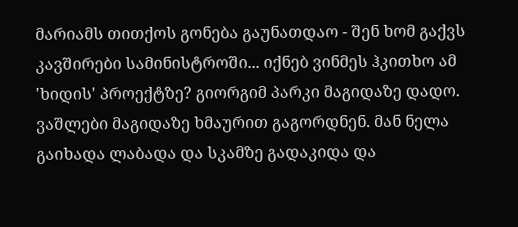მარიამს თითქოს გონება გაუნათდაო - შენ ხომ გაქვს კავშირები სამინისტროში... იქნებ ვინმეს ჰკითხო ამ 'ხიდის' პროექტზე? გიორგიმ პარკი მაგიდაზე დადო. ვაშლები მაგიდაზე ხმაურით გაგორდნენ. მან ნელა გაიხადა ლაბადა და სკამზე გადაკიდა და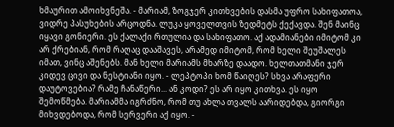ხმაურით ამოიხვნეშა. - მარიამ, ზოგჯერ კითხვების დასმა უფრო სახიფათოა, ვიდრე პასუხების არცოდნა. ლუკა ყოველთვის ზედმეტს ქექავდა. შენ მაინც იყავი გონიერი. ეს ქალაქი რთულია და სახიფათო. აქ ადამიანები იმიტომ კი არ ქრებიან, რომ რაღაც დააშავეს, არამედ იმიტომ, რომ ხელი შეუშალეს იმათ, ვინც აშენებს. მან ხელი მარიამს მხარზე დაადო. ხელთათმანი ჯერ კიდევ ცივი და ნესტიანი იყო. - ლეპტოპი ხომ წაიღეს? სხვა არაფერი დაუტოვებია? რამე ჩანაწერი... ან კოდი? ეს არ იყო კითხვა. ეს იყო შემოწმება. მარიამმა იგრძნო, რომ თუ ახლა თვალს აარიდებდა, გიორგი მიხვდებოდა, რომ სერვერი აქ იყო. -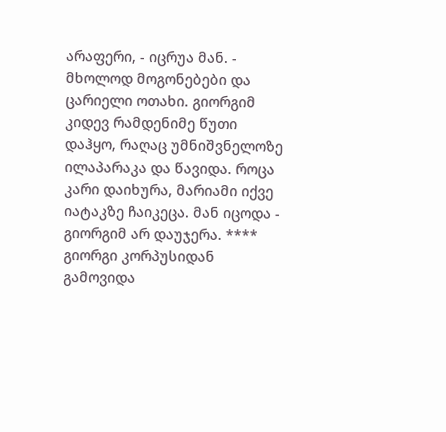არაფერი, - იცრუა მან. - მხოლოდ მოგონებები და ცარიელი ოთახი. გიორგიმ კიდევ რამდენიმე წუთი დაჰყო, რაღაც უმნიშვნელოზე ილაპარაკა და წავიდა. როცა კარი დაიხურა, მარიამი იქვე იატაკზე ჩაიკეცა. მან იცოდა - გიორგიმ არ დაუჯერა. **** გიორგი კორპუსიდან გამოვიდა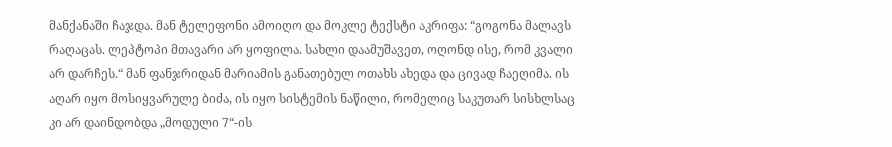მანქანაში ჩაჯდა. მან ტელეფონი ამოიღო და მოკლე ტექსტი აკრიფა: “გოგონა მალავს რაღაცას. ლეპტოპი მთავარი არ ყოფილა. სახლი დაამუშავეთ, ოღონდ ისე, რომ კვალი არ დარჩეს.“ მან ფანჯრიდან მარიამის განათებულ ოთახს ახედა და ცივად ჩაეღიმა. ის აღარ იყო მოსიყვარულე ბიძა, ის იყო სისტემის ნაწილი, რომელიც საკუთარ სისხლსაც კი არ დაინდობდა „მოდული 7“-ის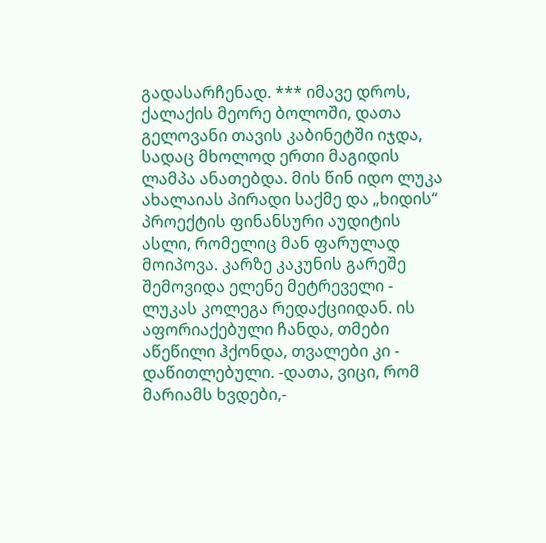გადასარჩენად. *** იმავე დროს, ქალაქის მეორე ბოლოში, დათა გელოვანი თავის კაბინეტში იჯდა, სადაც მხოლოდ ერთი მაგიდის ლამპა ანათებდა. მის წინ იდო ლუკა ახალაიას პირადი საქმე და „ხიდის“ პროექტის ფინანსური აუდიტის ასლი, რომელიც მან ფარულად მოიპოვა. კარზე კაკუნის გარეშე შემოვიდა ელენე მეტრეველი - ლუკას კოლეგა რედაქციიდან. ის აფორიაქებული ჩანდა, თმები აწეწილი ჰქონდა, თვალები კი - დაწითლებული. -დათა, ვიცი, რომ მარიამს ხვდები,-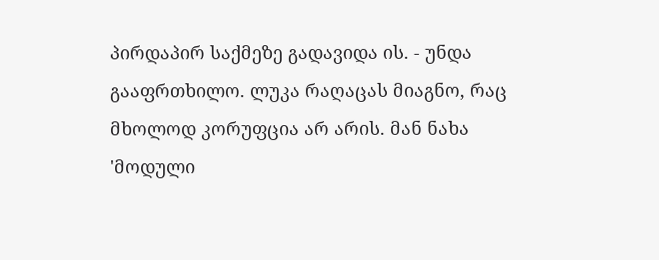პირდაპირ საქმეზე გადავიდა ის. - უნდა გააფრთხილო. ლუკა რაღაცას მიაგნო, რაც მხოლოდ კორუფცია არ არის. მან ნახა 'მოდული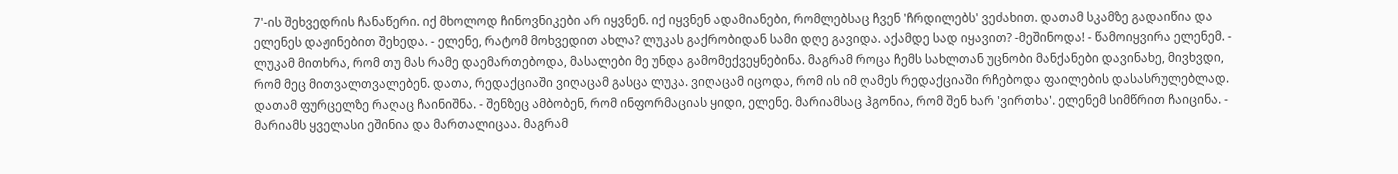7'-ის შეხვედრის ჩანაწერი. იქ მხოლოდ ჩინოვნიკები არ იყვნენ. იქ იყვნენ ადამიანები, რომლებსაც ჩვენ 'ჩრდილებს' ვეძახით. დათამ სკამზე გადაიწია და ელენეს დაჟინებით შეხედა. - ელენე, რატომ მოხვედით ახლა? ლუკას გაქრობიდან სამი დღე გავიდა. აქამდე სად იყავით? -მეშინოდა! - წამოიყვირა ელენემ. - ლუკამ მითხრა, რომ თუ მას რამე დაემართებოდა, მასალები მე უნდა გამომექვეყნებინა. მაგრამ როცა ჩემს სახლთან უცნობი მანქანები დავინახე, მივხვდი, რომ მეც მითვალთვალებენ. დათა, რედაქციაში ვიღაცამ გასცა ლუკა. ვიღაცამ იცოდა, რომ ის იმ ღამეს რედაქციაში რჩებოდა ფაილების დასასრულებლად. დათამ ფურცელზე რაღაც ჩაინიშნა. - შენზეც ამბობენ, რომ ინფორმაციას ყიდი, ელენე. მარიამსაც ჰგონია, რომ შენ ხარ 'ვირთხა'. ელენემ სიმწრით ჩაიცინა. - მარიამს ყველასი ეშინია და მართალიცაა. მაგრამ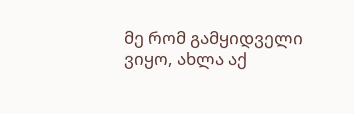მე რომ გამყიდველი ვიყო, ახლა აქ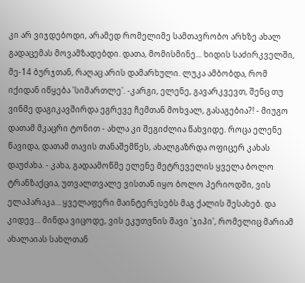კი არ ვიჯდებოდი, არამედ რომელიმე სამთავრობო არხზე ახალ გადაცემას მოვამზადებდი. დათა, მომისმინე... ხიდის საძირკველში, მე-14 ბურჯთან, რაღაც არის დამარხული. ლუკა ამბობდა, რომ იქიდან იწყება 'სიმართლე'. -კარგი, ელენე, გავარკვევთ, შენც თუ ვინმე დაგიკავშირდა ეგრევე ჩემთან მოხვალ, გასაგებია?! - მიუგო დათამ მკაცრი ტონით - ახლა კი შეგიძლია წახვიდე. როცა ელენე წავიდა, დათამ თავის თანაშემწეს, ახალგაზრდა ოფიცერ კახას დაუძახა. - კახა, გადაამოწმე ელენე მეტრეველის ყველა ბოლო ტრანზაქცია, უთვალთვალე ვისთან იყო ბოლო პერიოდში, ვის ელაპარაკა… ყველაფერი მაინტერესებს მაგ ქალის შესახებ. და კიდევ... მინდა ვიცოდე, ვის ეკუთვნის შავი 'ჯიპი', რომელიც მარიამ ახალაიას სახლთან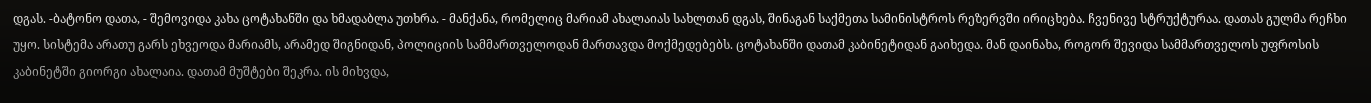დგას. -ბატონო დათა, - შემოვიდა კახა ცოტახანში და ხმადაბლა უთხრა. - მანქანა, რომელიც მარიამ ახალაიას სახლთან დგას, შინაგან საქმეთა სამინისტროს რეზერვში ირიცხება. ჩვენივე სტრუქტურაა. დათას გულმა რეჩხი უყო. სისტემა არათუ გარს ეხვეოდა მარიამს, არამედ შიგნიდან, პოლიციის სამმართველოდან მართავდა მოქმედებებს. ცოტახანში დათამ კაბინეტიდან გაიხედა. მან დაინახა, როგორ შევიდა სამმართველოს უფროსის კაბინეტში გიორგი ახალაია. დათამ მუშტები შეკრა. ის მიხვდა,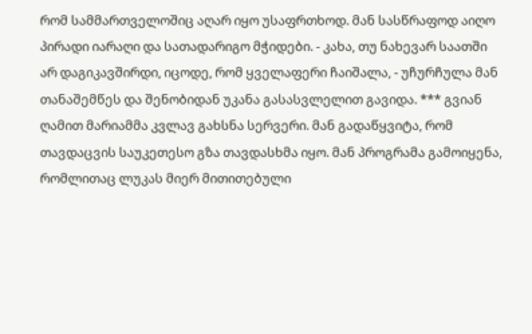რომ სამმართველოშიც აღარ იყო უსაფრთხოდ. მან სასწრაფოდ აიღო პირადი იარაღი და სათადარიგო მჭიდები. - კახა, თუ ნახევარ საათში არ დაგიკავშირდი, იცოდე, რომ ყველაფერი ჩაიშალა, - უჩურჩულა მან თანაშემწეს და შენობიდან უკანა გასასვლელით გავიდა. *** გვიან ღამით მარიამმა კვლავ გახსნა სერვერი. მან გადაწყვიტა, რომ თავდაცვის საუკეთესო გზა თავდასხმა იყო. მან პროგრამა გამოიყენა, რომლითაც ლუკას მიერ მითითებული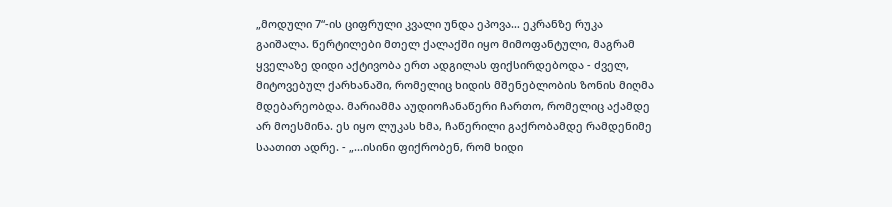„მოდული 7“-ის ციფრული კვალი უნდა ეპოვა… ეკრანზე რუკა გაიშალა. წერტილები მთელ ქალაქში იყო მიმოფანტული, მაგრამ ყველაზე დიდი აქტივობა ერთ ადგილას ფიქსირდებოდა - ძველ, მიტოვებულ ქარხანაში, რომელიც ხიდის მშენებლობის ზონის მიღმა მდებარეობდა. მარიამმა აუდიოჩანაწერი ჩართო, რომელიც აქამდე არ მოესმინა. ეს იყო ლუკას ხმა, ჩაწერილი გაქრობამდე რამდენიმე საათით ადრე. - „...ისინი ფიქრობენ, რომ ხიდი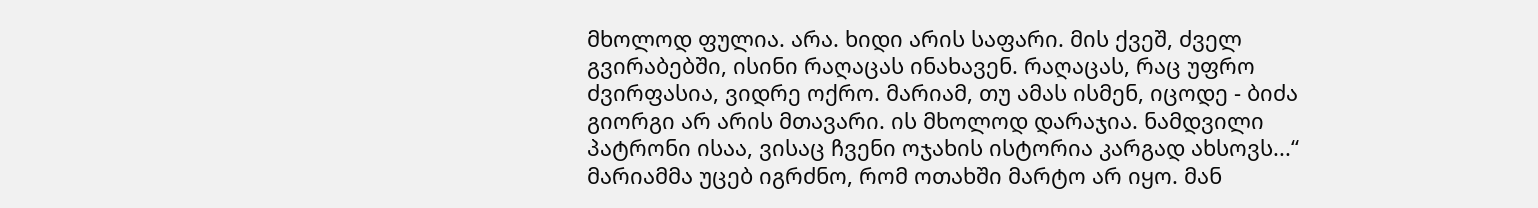მხოლოდ ფულია. არა. ხიდი არის საფარი. მის ქვეშ, ძველ გვირაბებში, ისინი რაღაცას ინახავენ. რაღაცას, რაც უფრო ძვირფასია, ვიდრე ოქრო. მარიამ, თუ ამას ისმენ, იცოდე - ბიძა გიორგი არ არის მთავარი. ის მხოლოდ დარაჯია. ნამდვილი პატრონი ისაა, ვისაც ჩვენი ოჯახის ისტორია კარგად ახსოვს...“ მარიამმა უცებ იგრძნო, რომ ოთახში მარტო არ იყო. მან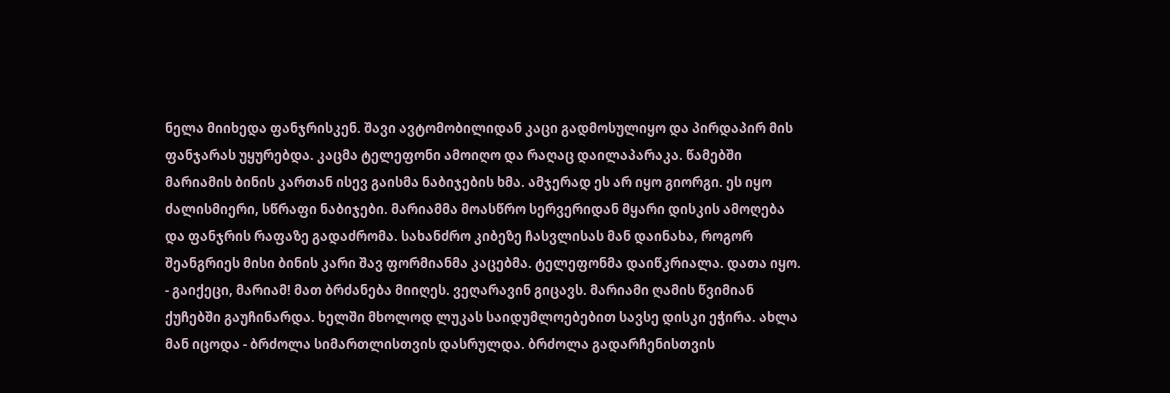ნელა მიიხედა ფანჯრისკენ. შავი ავტომობილიდან კაცი გადმოსულიყო და პირდაპირ მის ფანჯარას უყურებდა. კაცმა ტელეფონი ამოიღო და რაღაც დაილაპარაკა. წამებში მარიამის ბინის კართან ისევ გაისმა ნაბიჯების ხმა. ამჯერად ეს არ იყო გიორგი. ეს იყო ძალისმიერი, სწრაფი ნაბიჯები. მარიამმა მოასწრო სერვერიდან მყარი დისკის ამოღება და ფანჯრის რაფაზე გადაძრომა. სახანძრო კიბეზე ჩასვლისას მან დაინახა, როგორ შეანგრიეს მისი ბინის კარი შავ ფორმიანმა კაცებმა. ტელეფონმა დაიწკრიალა. დათა იყო. - გაიქეცი, მარიამ! მათ ბრძანება მიიღეს. ვეღარავინ გიცავს. მარიამი ღამის წვიმიან ქუჩებში გაუჩინარდა. ხელში მხოლოდ ლუკას საიდუმლოებებით სავსე დისკი ეჭირა. ახლა მან იცოდა - ბრძოლა სიმართლისთვის დასრულდა. ბრძოლა გადარჩენისთვის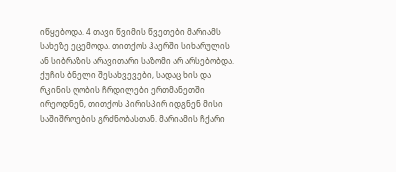იწყებოდა. 4 თავი წვიმის წვეთები მარიამს სახეზე ეცემოდა. თითქოს ჰაერში სიხარულის ან სიბრაზის არავითარი საზომი არ არსებობდა. ქუჩის ბნელი შესახვევები, სადაც ხის და რკინის ღობის ჩრდილები ერთმანეთში ირეოდნენ, თითქოს პირისპირ იდგნენ მისი საშიშროების გრძნობასთან. მარიამის ჩქარი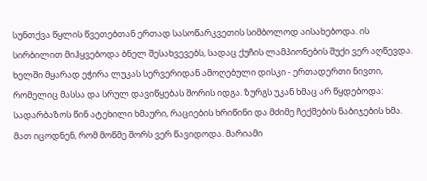სუნთქვა წყლის წვეთებთან ერთად სასოწარკვეთის სიმბოლოდ აისახებოდა. ის სირბილით მიჰყვებოდა ბნელ შესახვევებს, სადაც ქუჩის ლამპიონების შუქი ვერ აღწევდა. ხელში მყარად ეჭირა ლუკას სერვერიდან ამოღებული დისკი - ერთადერთი ნივთი, რომელიც მასსა და სრულ დავიწყებას შორის იდგა. ზურგს უკან ხმაც არ წყდებოდა: სადარბაზოს წინ ატეხილი ხმაური, რაციების ხრიწინი და მძიმე ჩექმების ნაბიჯების ხმა. მათ იცოდნენ, რომ მოწმე შორს ვერ წავიდოდა. მარიამი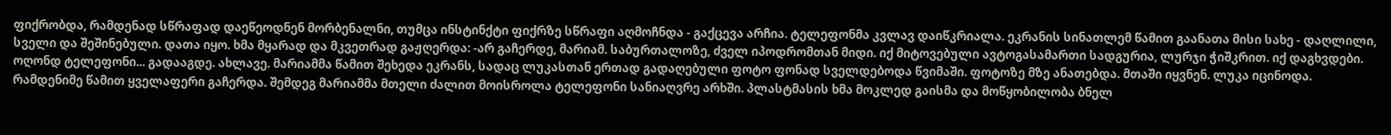ფიქრობდა, რამდენად სწრაფად დაეწეოდნენ მორბენალნი, თუმცა ინსტინქტი ფიქრზე სწრაფი აღმოჩნდა - გაქცევა არჩია. ტელეფონმა კვლავ დაიწკრიალა. ეკრანის სინათლემ წამით გაანათა მისი სახე - დაღლილი, სველი და შეშინებული. დათა იყო. ხმა მყარად და მკვეთრად გაჟღერდა: -არ გაჩერდე, მარიამ. საბურთალოზე, ძველ იპოდრომთან მიდი. იქ მიტოვებული ავტოგასამართი სადგურია, ლურჯი ჭიშკრით. იქ დაგხვდები. ოღონდ ტელეფონი... გადააგდე. ახლავე. მარიამმა წამით შეხედა ეკრანს, სადაც ლუკასთან ერთად გადაღებული ფოტო ფონად სველდებოდა წვიმაში. ფოტოზე მზე ანათებდა. მთაში იყვნენ. ლუკა იცინოდა. რამდენიმე წამით ყველაფერი გაჩერდა. შემდეგ მარიამმა მთელი ძალით მოისროლა ტელეფონი სანიაღვრე არხში. პლასტმასის ხმა მოკლედ გაისმა და მოწყობილობა ბნელ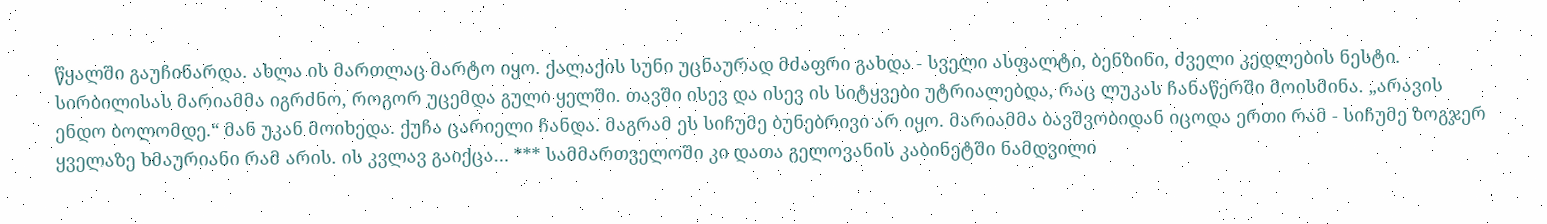წყალში გაუჩინარდა. ახლა ის მართლაც მარტო იყო. ქალაქის სუნი უცნაურად მძაფრი გახდა - სველი ასფალტი, ბენზინი, ძველი კედლების ნესტი. სირბილისას მარიამმა იგრძნო, როგორ უცემდა გული ყელში. თავში ისევ და ისევ ის სიტყვები უტრიალებდა, რაც ლუკას ჩანაწერში მოისმინა. „არავის ენდო ბოლომდე.“ მან უკან მოიხედა. ქუჩა ცარიელი ჩანდა. მაგრამ ეს სიჩუმე ბუნებრივი არ იყო. მარიამმა ბავშვობიდან იცოდა ერთი რამ - სიჩუმე ზოგჯერ ყველაზე ხმაურიანი რამ არის. ის კვლავ გაიქცა… *** სამმართველოში კი დათა გელოვანის კაბინეტში ნამდვილი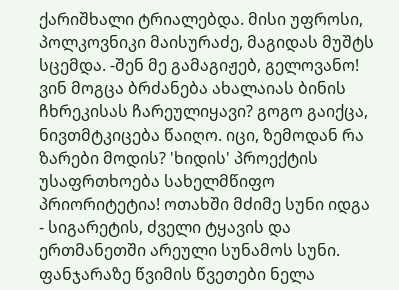ქარიშხალი ტრიალებდა. მისი უფროსი, პოლკოვნიკი მაისურაძე, მაგიდას მუშტს სცემდა. -შენ მე გამაგიჟებ, გელოვანო! ვინ მოგცა ბრძანება ახალაიას ბინის ჩხრეკისას ჩარეულიყავი? გოგო გაიქცა, ნივთმტკიცება წაიღო. იცი, ზემოდან რა ზარები მოდის? 'ხიდის' პროექტის უსაფრთხოება სახელმწიფო პრიორიტეტია! ოთახში მძიმე სუნი იდგა - სიგარეტის, ძველი ტყავის და ერთმანეთში არეული სუნამოს სუნი. ფანჯარაზე წვიმის წვეთები ნელა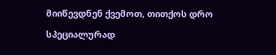მიიწევდნენ ქვემოთ, თითქოს დრო სპეციალურად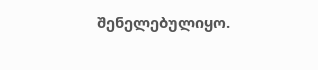შენელებულიყო.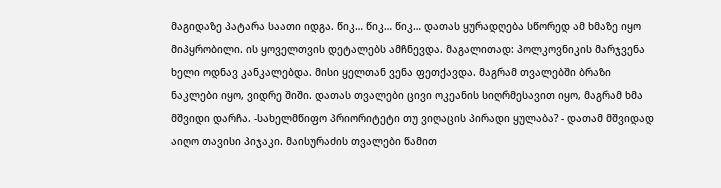მაგიდაზე პატარა საათი იდგა. წიკ… წიკ… წიკ… დათას ყურადღება სწორედ ამ ხმაზე იყო მიპყრობილი. ის ყოველთვის დეტალებს ამჩნევდა. მაგალითად: პოლკოვნიკის მარჯვენა ხელი ოდნავ კანკალებდა. მისი ყელთან ვენა ფეთქავდა. მაგრამ თვალებში ბრაზი ნაკლები იყო, ვიდრე შიში. დათას თვალები ცივი ოკეანის სიღრმესავით იყო, მაგრამ ხმა მშვიდი დარჩა. -სახელმწიფო პრიორიტეტი თუ ვიღაცის პირადი ყულაბა? - დათამ მშვიდად აიღო თავისი პიჯაკი. მაისურაძის თვალები წამით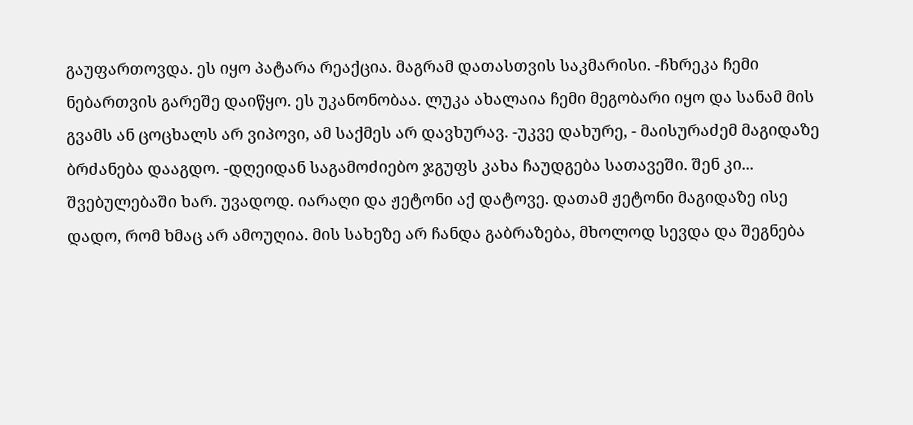გაუფართოვდა. ეს იყო პატარა რეაქცია. მაგრამ დათასთვის საკმარისი. -ჩხრეკა ჩემი ნებართვის გარეშე დაიწყო. ეს უკანონობაა. ლუკა ახალაია ჩემი მეგობარი იყო და სანამ მის გვამს ან ცოცხალს არ ვიპოვი, ამ საქმეს არ დავხურავ. -უკვე დახურე, - მაისურაძემ მაგიდაზე ბრძანება დააგდო. -დღეიდან საგამოძიებო ჯგუფს კახა ჩაუდგება სათავეში. შენ კი... შვებულებაში ხარ. უვადოდ. იარაღი და ჟეტონი აქ დატოვე. დათამ ჟეტონი მაგიდაზე ისე დადო, რომ ხმაც არ ამოუღია. მის სახეზე არ ჩანდა გაბრაზება, მხოლოდ სევდა და შეგნება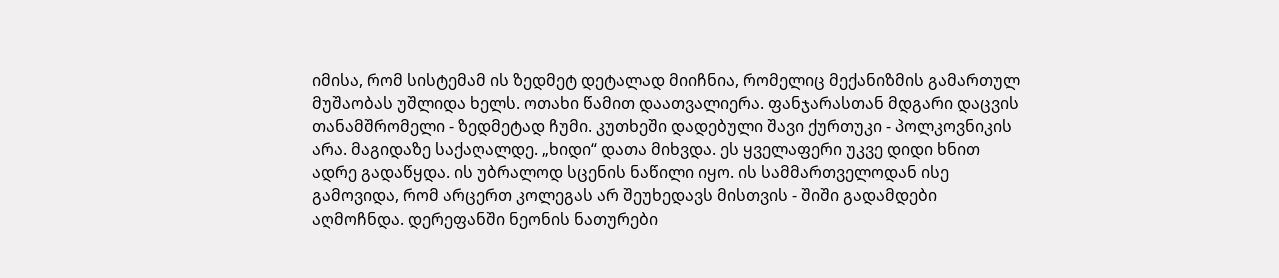იმისა, რომ სისტემამ ის ზედმეტ დეტალად მიიჩნია, რომელიც მექანიზმის გამართულ მუშაობას უშლიდა ხელს. ოთახი წამით დაათვალიერა. ფანჯარასთან მდგარი დაცვის თანამშრომელი - ზედმეტად ჩუმი. კუთხეში დადებული შავი ქურთუკი - პოლკოვნიკის არა. მაგიდაზე საქაღალდე. „ხიდი“ დათა მიხვდა. ეს ყველაფერი უკვე დიდი ხნით ადრე გადაწყდა. ის უბრალოდ სცენის ნაწილი იყო. ის სამმართველოდან ისე გამოვიდა, რომ არცერთ კოლეგას არ შეუხედავს მისთვის - შიში გადამდები აღმოჩნდა. დერეფანში ნეონის ნათურები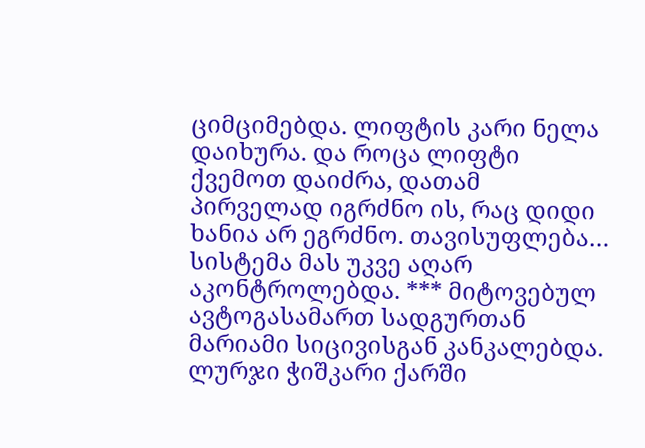ციმციმებდა. ლიფტის კარი ნელა დაიხურა. და როცა ლიფტი ქვემოთ დაიძრა, დათამ პირველად იგრძნო ის, რაც დიდი ხანია არ ეგრძნო. თავისუფლება… სისტემა მას უკვე აღარ აკონტროლებდა. *** მიტოვებულ ავტოგასამართ სადგურთან მარიამი სიცივისგან კანკალებდა. ლურჯი ჭიშკარი ქარში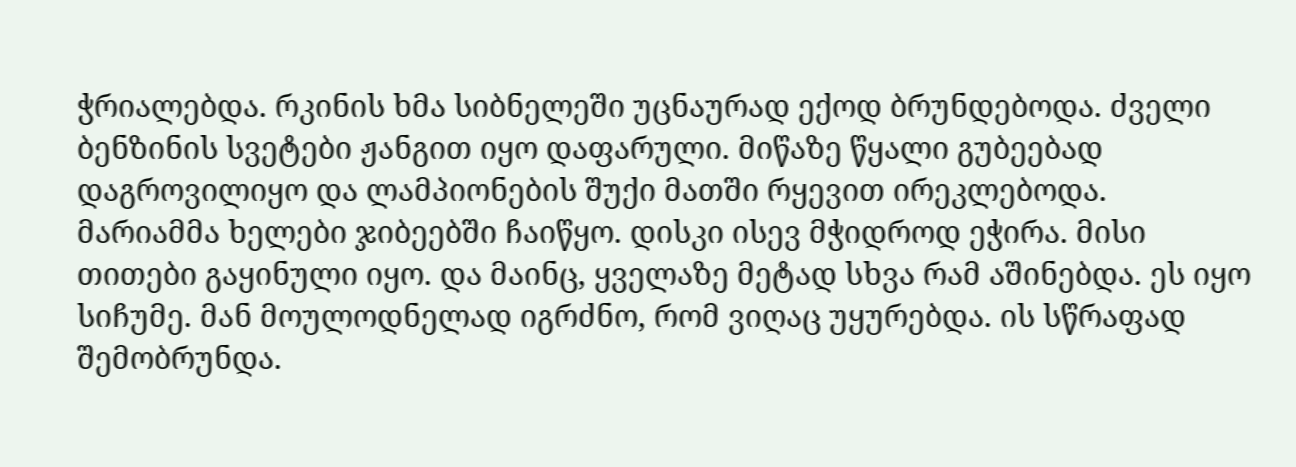ჭრიალებდა. რკინის ხმა სიბნელეში უცნაურად ექოდ ბრუნდებოდა. ძველი ბენზინის სვეტები ჟანგით იყო დაფარული. მიწაზე წყალი გუბეებად დაგროვილიყო და ლამპიონების შუქი მათში რყევით ირეკლებოდა. მარიამმა ხელები ჯიბეებში ჩაიწყო. დისკი ისევ მჭიდროდ ეჭირა. მისი თითები გაყინული იყო. და მაინც, ყველაზე მეტად სხვა რამ აშინებდა. ეს იყო სიჩუმე. მან მოულოდნელად იგრძნო, რომ ვიღაც უყურებდა. ის სწრაფად შემობრუნდა.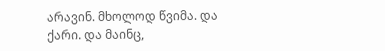არავინ. მხოლოდ წვიმა. და ქარი. და მაინც,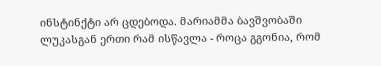ინსტინქტი არ ცდებოდა. მარიამმა ბავშვობაში ლუკასგან ერთი რამ ისწავლა - როცა გგონია, რომ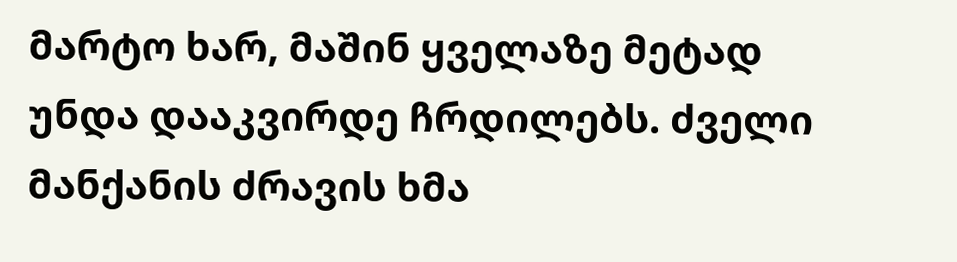მარტო ხარ, მაშინ ყველაზე მეტად უნდა დააკვირდე ჩრდილებს. ძველი მანქანის ძრავის ხმა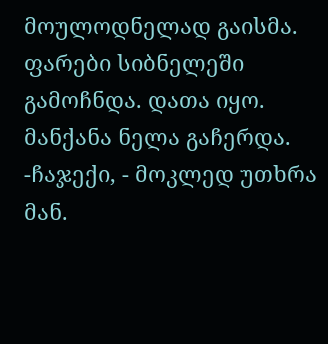მოულოდნელად გაისმა. ფარები სიბნელეში გამოჩნდა. დათა იყო. მანქანა ნელა გაჩერდა. -ჩაჯექი, - მოკლედ უთხრა მან.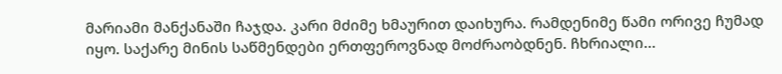მარიამი მანქანაში ჩაჯდა. კარი მძიმე ხმაურით დაიხურა. რამდენიმე წამი ორივე ჩუმად იყო. საქარე მინის საწმენდები ერთფეროვნად მოძრაობდნენ. ჩხრიალი…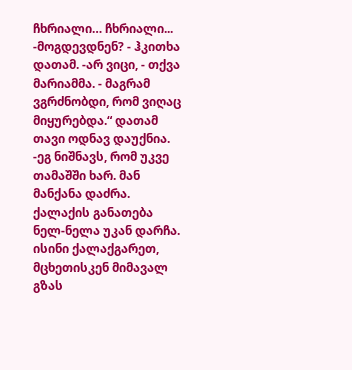ჩხრიალი… ჩხრიალი... -მოგდევდნენ? - ჰკითხა დათამ. -არ ვიცი, - თქვა მარიამმა. - მაგრამ ვგრძნობდი, რომ ვიღაც მიყურებდა.“ დათამ თავი ოდნავ დაუქნია. -ეგ ნიშნავს, რომ უკვე თამაშში ხარ. მან მანქანა დაძრა. ქალაქის განათება ნელ-ნელა უკან დარჩა. ისინი ქალაქგარეთ, მცხეთისკენ მიმავალ გზას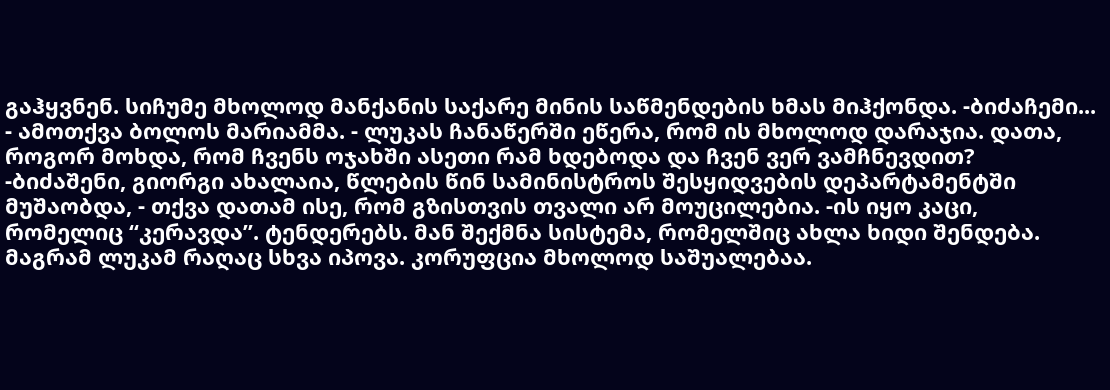გაჰყვნენ. სიჩუმე მხოლოდ მანქანის საქარე მინის საწმენდების ხმას მიჰქონდა. -ბიძაჩემი... - ამოთქვა ბოლოს მარიამმა. - ლუკას ჩანაწერში ეწერა, რომ ის მხოლოდ დარაჯია. დათა, როგორ მოხდა, რომ ჩვენს ოჯახში ასეთი რამ ხდებოდა და ჩვენ ვერ ვამჩნევდით? -ბიძაშენი, გიორგი ახალაია, წლების წინ სამინისტროს შესყიდვების დეპარტამენტში მუშაობდა, - თქვა დათამ ისე, რომ გზისთვის თვალი არ მოუცილებია. -ის იყო კაცი, რომელიც “კერავდა”. ტენდერებს. მან შექმნა სისტემა, რომელშიც ახლა ხიდი შენდება. მაგრამ ლუკამ რაღაც სხვა იპოვა. კორუფცია მხოლოდ საშუალებაა.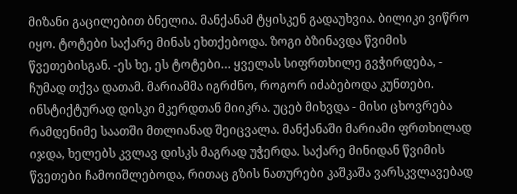მიზანი გაცილებით ბნელია. მანქანამ ტყისკენ გადაუხვია. ბილიკი ვიწრო იყო. ტოტები საქარე მინას ეხთქებოდა. ზოგი ბზინავდა წვიმის წვეთებისგან. -ეს ხე, ეს ტოტები… ყველას სიფრთხილე გვჭირდება, - ჩუმად თქვა დათამ. მარიამმა იგრძნო, როგორ იძაბებოდა კუნთები. ინსტიქტურად დისკი მკერდთან მიიკრა. უცებ მიხვდა - მისი ცხოვრება რამდენიმე საათში მთლიანად შეიცვალა. მანქანაში მარიამი ფრთხილად იჯდა, ხელებს კვლავ დისკს მაგრად უჭერდა. საქარე მინიდან წვიმის წვეთები ჩამოიშლებოდა, რითაც გზის ნათურები კაშკაშა ვარსკვლავებად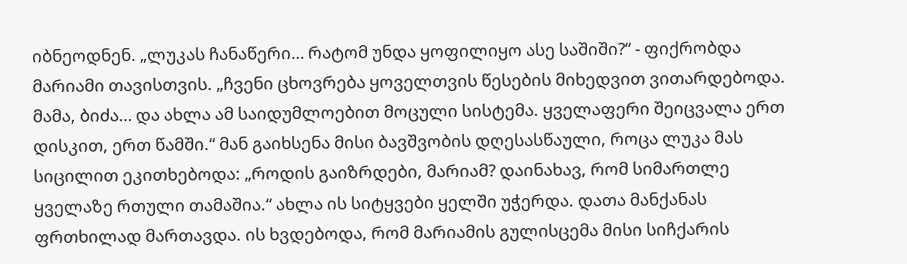იბნეოდნენ. „ლუკას ჩანაწერი… რატომ უნდა ყოფილიყო ასე საშიში?“ - ფიქრობდა მარიამი თავისთვის. „ჩვენი ცხოვრება ყოველთვის წესების მიხედვით ვითარდებოდა. მამა, ბიძა… და ახლა ამ საიდუმლოებით მოცული სისტემა. ყველაფერი შეიცვალა ერთ დისკით, ერთ წამში.“ მან გაიხსენა მისი ბავშვობის დღესასწაული, როცა ლუკა მას სიცილით ეკითხებოდა: „როდის გაიზრდები, მარიამ? დაინახავ, რომ სიმართლე ყველაზე რთული თამაშია.“ ახლა ის სიტყვები ყელში უჭერდა. დათა მანქანას ფრთხილად მართავდა. ის ხვდებოდა, რომ მარიამის გულისცემა მისი სიჩქარის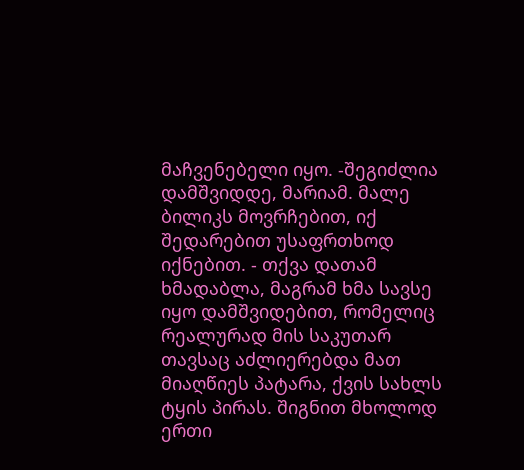მაჩვენებელი იყო. -შეგიძლია დამშვიდდე, მარიამ. მალე ბილიკს მოვრჩებით, იქ შედარებით უსაფრთხოდ იქნებით. - თქვა დათამ ხმადაბლა, მაგრამ ხმა სავსე იყო დამშვიდებით, რომელიც რეალურად მის საკუთარ თავსაც აძლიერებდა მათ მიაღწიეს პატარა, ქვის სახლს ტყის პირას. შიგნით მხოლოდ ერთი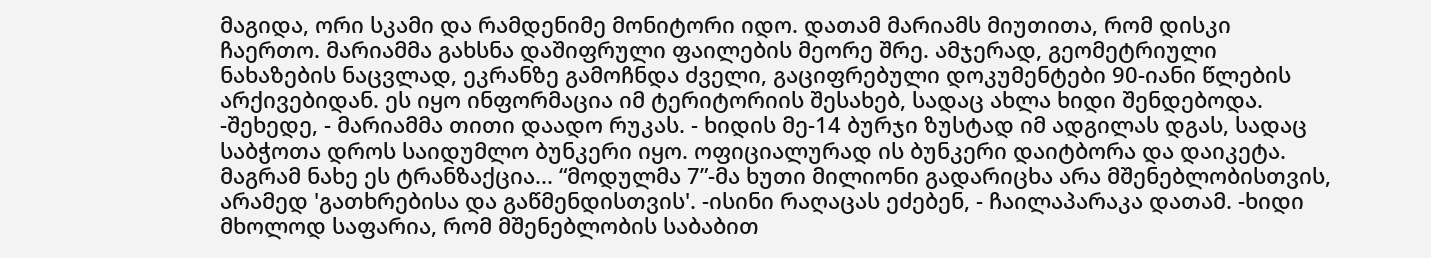მაგიდა, ორი სკამი და რამდენიმე მონიტორი იდო. დათამ მარიამს მიუთითა, რომ დისკი ჩაერთო. მარიამმა გახსნა დაშიფრული ფაილების მეორე შრე. ამჯერად, გეომეტრიული ნახაზების ნაცვლად, ეკრანზე გამოჩნდა ძველი, გაციფრებული დოკუმენტები 90-იანი წლების არქივებიდან. ეს იყო ინფორმაცია იმ ტერიტორიის შესახებ, სადაც ახლა ხიდი შენდებოდა. -შეხედე, - მარიამმა თითი დაადო რუკას. - ხიდის მე-14 ბურჯი ზუსტად იმ ადგილას დგას, სადაც საბჭოთა დროს საიდუმლო ბუნკერი იყო. ოფიციალურად ის ბუნკერი დაიტბორა და დაიკეტა. მაგრამ ნახე ეს ტრანზაქცია... “მოდულმა 7”-მა ხუთი მილიონი გადარიცხა არა მშენებლობისთვის, არამედ 'გათხრებისა და გაწმენდისთვის'. -ისინი რაღაცას ეძებენ, - ჩაილაპარაკა დათამ. -ხიდი მხოლოდ საფარია, რომ მშენებლობის საბაბით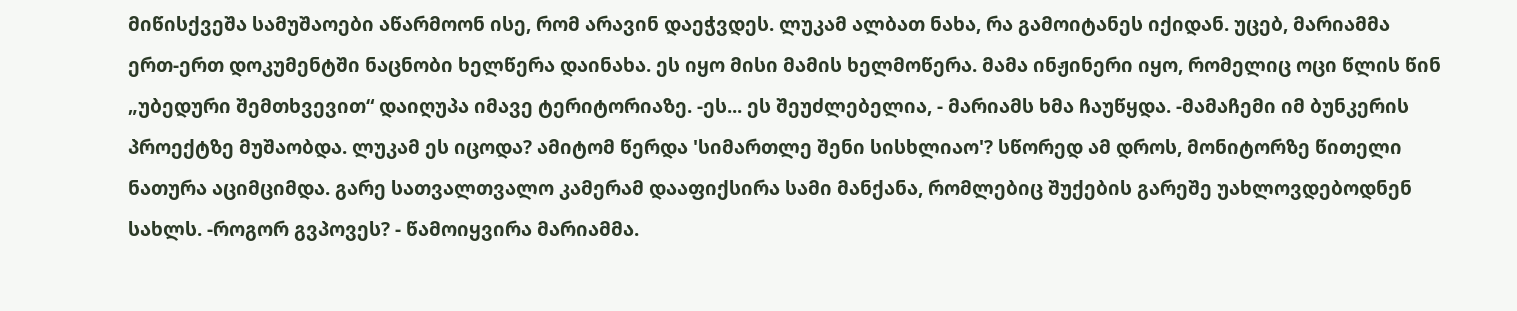მიწისქვეშა სამუშაოები აწარმოონ ისე, რომ არავინ დაეჭვდეს. ლუკამ ალბათ ნახა, რა გამოიტანეს იქიდან. უცებ, მარიამმა ერთ-ერთ დოკუმენტში ნაცნობი ხელწერა დაინახა. ეს იყო მისი მამის ხელმოწერა. მამა ინჟინერი იყო, რომელიც ოცი წლის წინ „უბედური შემთხვევით“ დაიღუპა იმავე ტერიტორიაზე. -ეს... ეს შეუძლებელია, - მარიამს ხმა ჩაუწყდა. -მამაჩემი იმ ბუნკერის პროექტზე მუშაობდა. ლუკამ ეს იცოდა? ამიტომ წერდა 'სიმართლე შენი სისხლიაო'? სწორედ ამ დროს, მონიტორზე წითელი ნათურა აციმციმდა. გარე სათვალთვალო კამერამ დააფიქსირა სამი მანქანა, რომლებიც შუქების გარეშე უახლოვდებოდნენ სახლს. -როგორ გვპოვეს? - წამოიყვირა მარიამმა.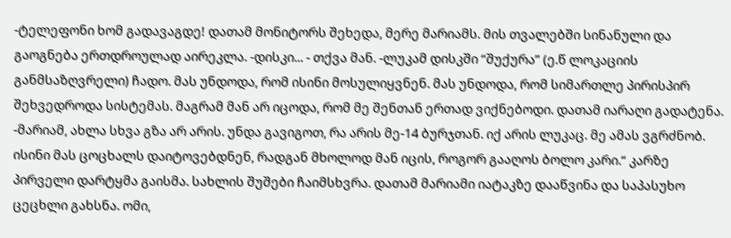-ტელეფონი ხომ გადავაგდე! დათამ მონიტორს შეხედა, მერე მარიამს. მის თვალებში სინანული და გაოგნება ერთდროულად აირეკლა. -დისკი... - თქვა მან. -ლუკამ დისკში “შუქურა” (ე.წ ლოკაციის განმსაზღვრელი) ჩადო. მას უნდოდა, რომ ისინი მოსულიყვნენ. მას უნდოდა, რომ სიმართლე პირისპირ შეხვედროდა სისტემას. მაგრამ მან არ იცოდა, რომ მე შენთან ერთად ვიქნებოდი. დათამ იარაღი გადატენა. -მარიამ, ახლა სხვა გზა არ არის. უნდა გავიგოთ, რა არის მე-14 ბურჯთან. იქ არის ლუკაც. მე ამას ვგრძნობ. ისინი მას ცოცხალს დაიტოვებდნენ, რადგან მხოლოდ მან იცის, როგორ გააღოს ბოლო კარი.“ კარზე პირველი დარტყმა გაისმა. სახლის შუშები ჩაიმსხვრა. დათამ მარიამი იატაკზე დააწვინა და საპასუხო ცეცხლი გახსნა. ომი,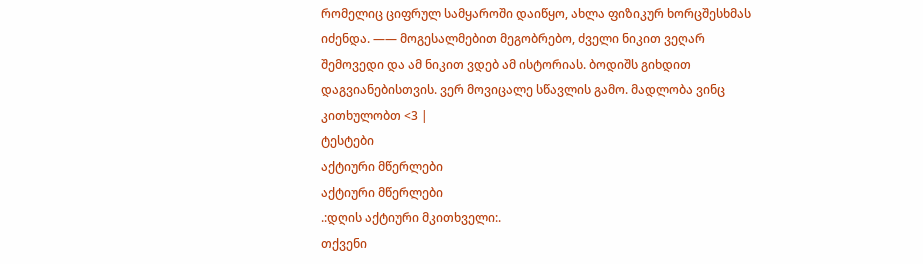რომელიც ციფრულ სამყაროში დაიწყო, ახლა ფიზიკურ ხორცშესხმას იძენდა. —— მოგესალმებით მეგობრებო, ძველი ნიკით ვეღარ შემოვედი და ამ ნიკით ვდებ ამ ისტორიას. ბოდიშს გიხდით დაგვიანებისთვის. ვერ მოვიცალე სწავლის გამო. მადლობა ვინც კითხულობთ <3 |
ტესტები
აქტიური მწერლები
აქტიური მწერლები
.:დღის აქტიური მკითხველი:.
თქვენი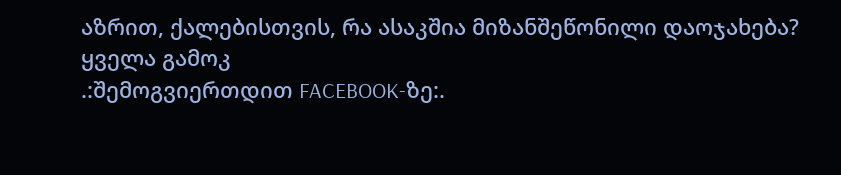აზრით, ქალებისთვის, რა ასაკშია მიზანშეწონილი დაოჯახება?
ყველა გამოკ
.:შემოგვიერთდით FACEBOOK-ზე:.